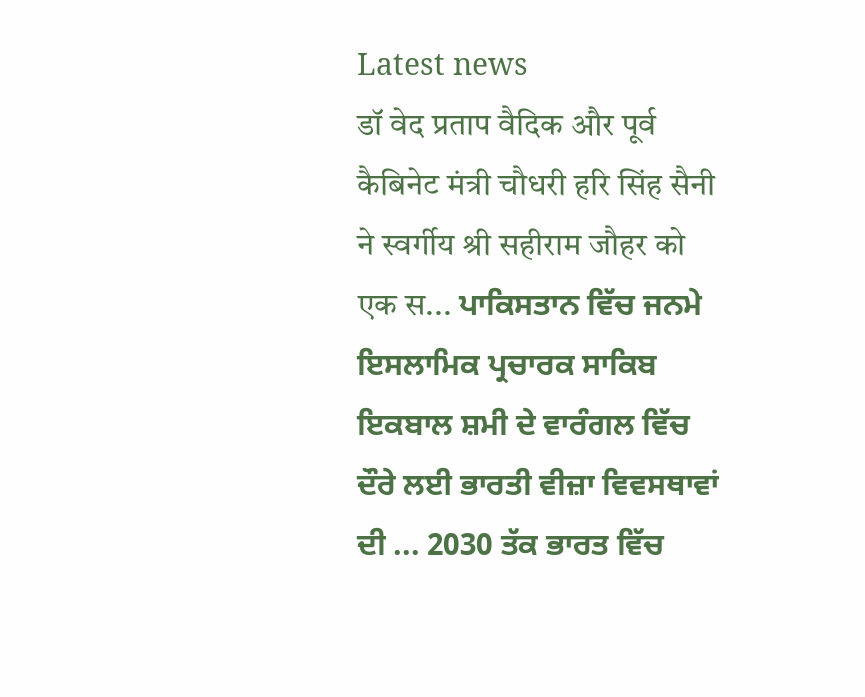Latest news
डॉ वेद प्रताप वैदिक और पूर्व कैबिनेट मंत्री चौधरी हरि सिंह सैनी ने स्वर्गीय श्री सहीराम जौहर को एक स... ਪਾਕਿਸਤਾਨ ਵਿੱਚ ਜਨਮੇ ਇਸਲਾਮਿਕ ਪ੍ਰਚਾਰਕ ਸਾਕਿਬ ਇਕਬਾਲ ਸ਼ਮੀ ਦੇ ਵਾਰੰਗਲ ਵਿੱਚ ਦੌਰੇ ਲਈ ਭਾਰਤੀ ਵੀਜ਼ਾ ਵਿਵਸਥਾਵਾਂ ਦੀ ... 2030 ਤੱਕ ਭਾਰਤ ਵਿੱਚ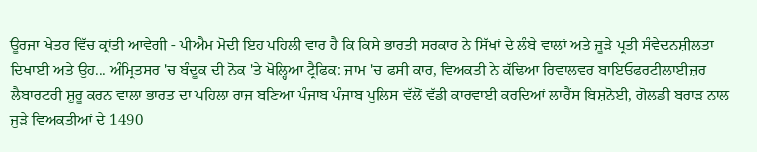ਊਰਜਾ ਖੇਤਰ ਵਿੱਚ ਕ੍ਰਾਂਤੀ ਆਵੇਗੀ - ਪੀਐਮ ਮੋਦੀ ਇਹ ਪਹਿਲੀ ਵਾਰ ਹੈ ਕਿ ਕਿਸੇ ਭਾਰਤੀ ਸਰਕਾਰ ਨੇ ਸਿੱਖਾਂ ਦੇ ਲੰਬੇ ਵਾਲਾਂ ਅਤੇ ਜੂੜੇ ਪ੍ਰਤੀ ਸੰਵੇਦਨਸ਼ੀਲਤਾ ਦਿਖਾਈ ਅਤੇ ਉਹ... ਅੰਮ੍ਰਿਤਸਰ 'ਚ ਬੰਦੂਕ ਦੀ ਨੋਕ 'ਤੇ ਖੋਲ੍ਹਿਆ ਟ੍ਰੈਫਿਕ: ਜਾਮ 'ਚ ਫਸੀ ਕਾਰ, ਵਿਅਕਤੀ ਨੇ ਕੱਢਿਆ ਰਿਵਾਲਵਰ ਬਾਇਓਫਰਟੀਲਾਈਜ਼ਰ ਲੈਬਾਰਟਰੀ ਸ਼ੁਰੂ ਕਰਨ ਵਾਲਾ ਭਾਰਤ ਦਾ ਪਹਿਲਾ ਰਾਜ ਬਣਿਆ ਪੰਜਾਬ ਪੰਜਾਬ ਪੁਲਿਸ ਵੱਲੋਂ ਵੱਡੀ ਕਾਰਵਾਈ ਕਰਦਿਆਂ ਲਾਰੈਂਸ ਬਿਸ਼ਨੋਈ, ਗੋਲਡੀ ਬਰਾੜ ਨਾਲ ਜੁੜੇ ਵਿਅਕਤੀਆਂ ਦੇ 1490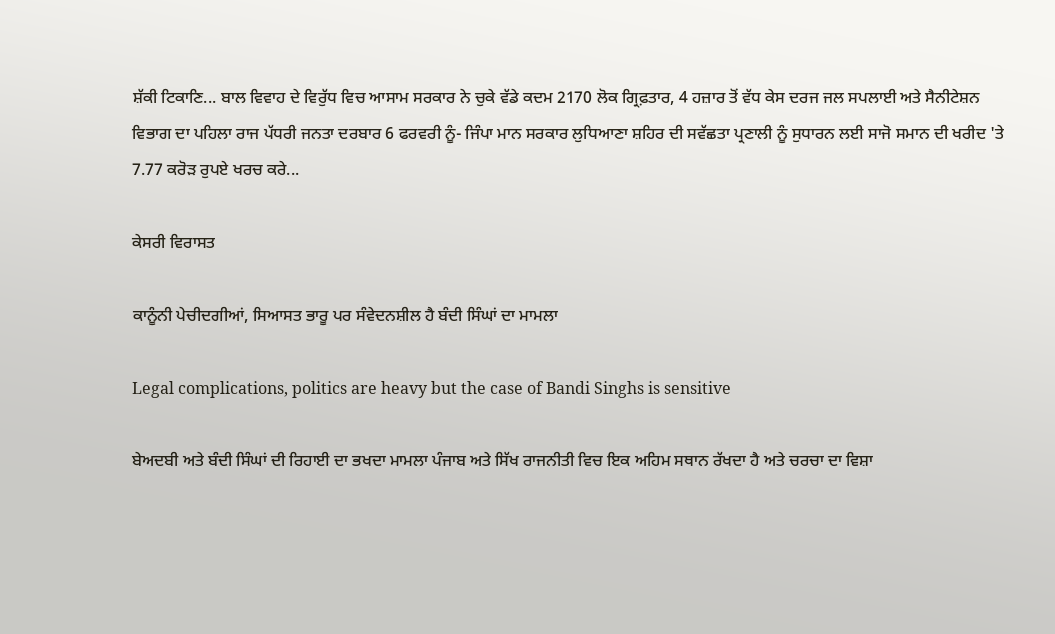ਸ਼ੱਕੀ ਟਿਕਾਣਿ... ਬਾਲ ਵਿਵਾਹ ਦੇ ਵਿਰੁੱਧ ਵਿਚ ਆਸਾਮ ਸਰਕਾਰ ਨੇ ਚੁਕੇ ਵੱਡੇ ਕਦਮ 2170 ਲੋਕ ਗ੍ਰਿਫ਼ਤਾਰ, 4 ਹਜ਼ਾਰ ਤੋਂ ਵੱਧ ਕੇਸ ਦਰਜ ਜਲ ਸਪਲਾਈ ਅਤੇ ਸੈਨੀਟੇਸ਼ਨ ਵਿਭਾਗ ਦਾ ਪਹਿਲਾ ਰਾਜ ਪੱਧਰੀ ਜਨਤਾ ਦਰਬਾਰ 6 ਫਰਵਰੀ ਨੂੰ- ਜਿੰਪਾ ਮਾਨ ਸਰਕਾਰ ਲੁਧਿਆਣਾ ਸ਼ਹਿਰ ਦੀ ਸਵੱਛਤਾ ਪ੍ਰਣਾਲੀ ਨੂੰ ਸੁਧਾਰਨ ਲਈ ਸਾਜੋ ਸਮਾਨ ਦੀ ਖਰੀਦ 'ਤੇ 7.77 ਕਰੋੜ ਰੁਪਏ ਖਰਚ ਕਰੇ...

ਕੇਸਰੀ ਵਿਰਾਸਤ

ਕਾਨੂੰਨੀ ਪੇਚੀਦਗੀਆਂ, ਸਿਆਸਤ ਭਾਰੂ ਪਰ ਸੰਵੇਦਨਸ਼ੀਲ ਹੈ ਬੰਦੀ ਸਿੰਘਾਂ ਦਾ ਮਾਮਲਾ

Legal complications, politics are heavy but the case of Bandi Singhs is sensitive

ਬੇਅਦਬੀ ਅਤੇ ਬੰਦੀ ਸਿੰਘਾਂ ਦੀ ਰਿਹਾਈ ਦਾ ਭਖਦਾ ਮਾਮਲਾ ਪੰਜਾਬ ਅਤੇ ਸਿੱਖ ਰਾਜਨੀਤੀ ਵਿਚ ਇਕ ਅਹਿਮ ਸਥਾਨ ਰੱਖਦਾ ਹੈ ਅਤੇ ਚਰਚਾ ਦਾ ਵਿਸ਼ਾ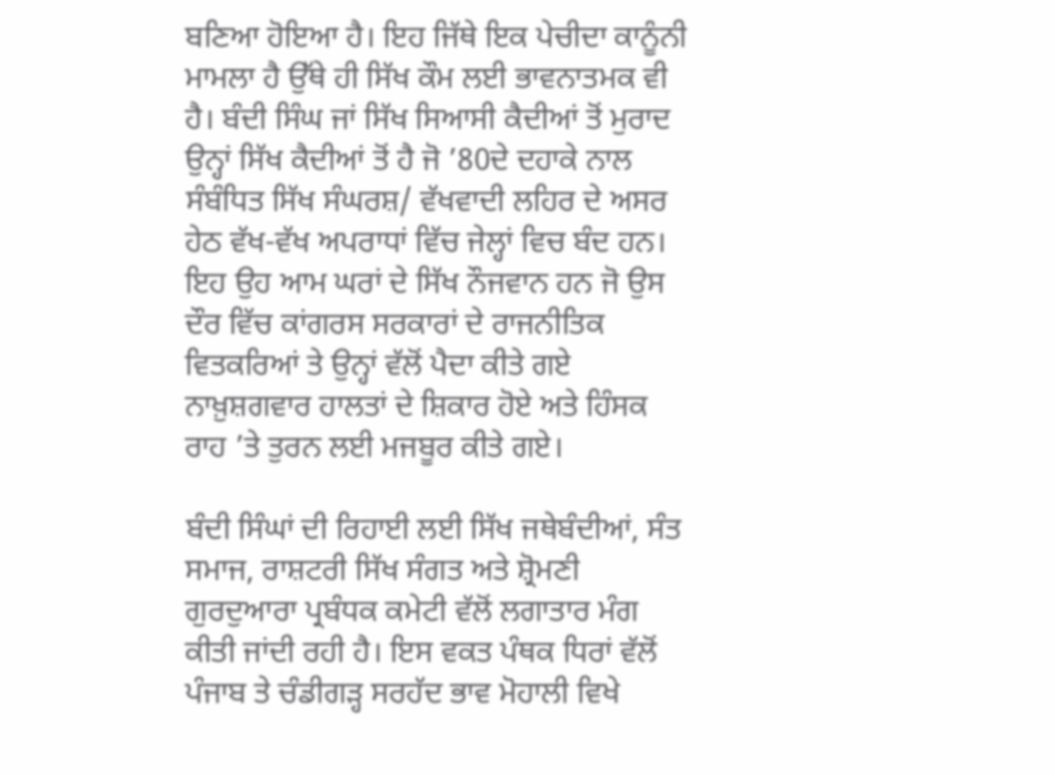ਬਣਿਆ ਹੋਇਆ ਹੈ। ਇਹ ਜਿੱਥੇ ਇਕ ਪੇਚੀਦਾ ਕਾਨੂੰਨੀ ਮਾਮਲਾ ਹੈ ਉੱਥੇ ਹੀ ਸਿੱਖ ਕੌਮ ਲਈ ਭਾਵਨਾਤਮਕ ਵੀ ਹੈ। ਬੰਦੀ ਸਿੰਘ ਜਾਂ ਸਿੱਖ ਸਿਆਸੀ ਕੈਦੀਆਂ ਤੋਂ ਮੁਰਾਦ ਉਨ੍ਹਾਂ ਸਿੱਖ ਕੈਦੀਆਂ ਤੋਂ ਹੈ ਜੋ ’80ਦੇ ਦਹਾਕੇ ਨਾਲ ਸੰਬੰਧਿਤ ਸਿੱਖ ਸੰਘਰਸ਼/ ਵੱਖਵਾਦੀ ਲਹਿਰ ਦੇ ਅਸਰ ਹੇਠ ਵੱਖ-ਵੱਖ ਅਪਰਾਧਾਂ ਵਿੱਚ ਜੇਲ੍ਹਾਂ ਵਿਚ ਬੰਦ ਹਨ। ਇਹ ਉਹ ਆਮ ਘਰਾਂ ਦੇ ਸਿੱਖ ਨੌਜਵਾਨ ਹਨ ਜੋ ਉਸ ਦੌਰ ਵਿੱਚ ਕਾਂਗਰਸ ਸਰਕਾਰਾਂ ਦੇ ਰਾਜਨੀਤਿਕ ਵਿਤਕਰਿਆਂ ਤੇ ਉਨ੍ਹਾਂ ਵੱਲੋਂ ਪੈਦਾ ਕੀਤੇ ਗਏ ਨਾਖ਼ੁਸ਼ਗਵਾਰ ਹਾਲਤਾਂ ਦੇ ਸ਼ਿਕਾਰ ਹੋਏ ਅਤੇ ਹਿੰਸਕ ਰਾਹ ’ਤੇ ਤੁਰਨ ਲਈ ਮਜਬੂਰ ਕੀਤੇ ਗਏ।

ਬੰਦੀ ਸਿੰਘਾਂ ਦੀ ਰਿਹਾਈ ਲਈ ਸਿੱਖ ਜਥੇਬੰਦੀਆਂ, ਸੰਤ ਸਮਾਜ, ਰਾਸ਼ਟਰੀ ਸਿੱਖ ਸੰਗਤ ਅਤੇ ਸ਼੍ਰੋਮਣੀ ਗੁਰਦੁਆਰਾ ਪ੍ਰਬੰਧਕ ਕਮੇਟੀ ਵੱਲੋਂ ਲਗਾਤਾਰ ਮੰਗ ਕੀਤੀ ਜਾਂਦੀ ਰਹੀ ਹੈ। ਇਸ ਵਕਤ ਪੰਥਕ ਧਿਰਾਂ ਵੱਲੋਂ ਪੰਜਾਬ ਤੇ ਚੰਡੀਗੜ੍ਹ ਸਰਹੱਦ ਭਾਵ ਮੋਹਾਲੀ ਵਿਖੇ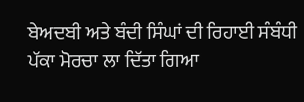ਬੇਅਦਬੀ ਅਤੇ ਬੰਦੀ ਸਿੰਘਾਂ ਦੀ ਰਿਹਾਈ ਸੰਬੰਧੀ ਪੱਕਾ ਮੋਰਚਾ ਲਾ ਦਿੱਤਾ ਗਿਆ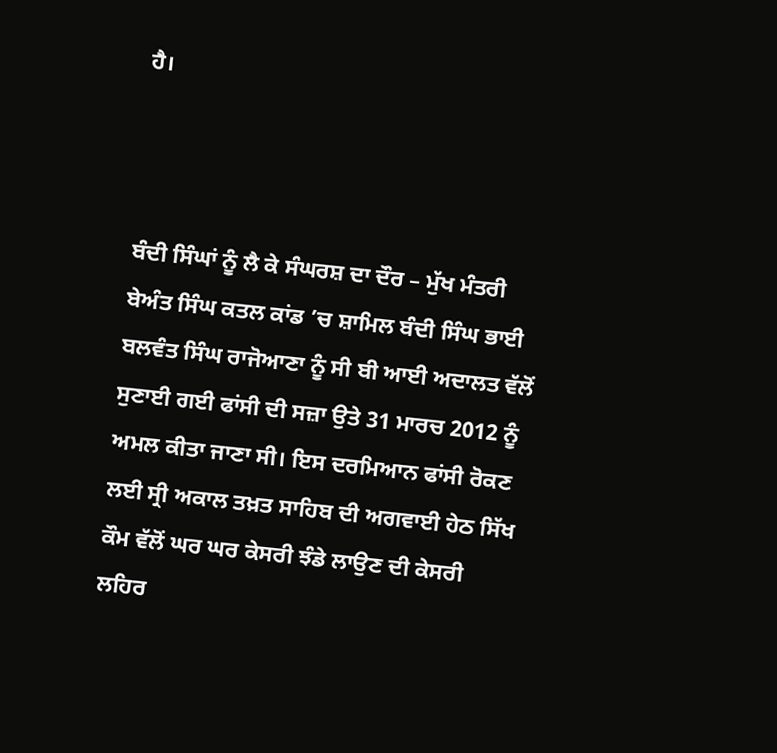ਹੈ।



ਬੰਦੀ ਸਿੰਘਾਂ ਨੂੰ ਲੈ ਕੇ ਸੰਘਰਸ਼ ਦਾ ਦੌਰ – ਮੁੱਖ ਮੰਤਰੀ ਬੇਅੰਤ ਸਿੰਘ ਕਤਲ ਕਾਂਡ ’ਚ ਸ਼ਾਮਿਲ ਬੰਦੀ ਸਿੰਘ ਭਾਈ ਬਲਵੰਤ ਸਿੰਘ ਰਾਜੋਆਣਾ ਨੂੰ ਸੀ ਬੀ ਆਈ ਅਦਾਲਤ ਵੱਲੋਂ ਸੁਣਾਈ ਗਈ ਫਾਂਸੀ ਦੀ ਸਜ਼ਾ ਉਤੇ 31 ਮਾਰਚ 2012 ਨੂੰ ਅਮਲ ਕੀਤਾ ਜਾਣਾ ਸੀ। ਇਸ ਦਰਮਿਆਨ ਫਾਂਸੀ ਰੋਕਣ ਲਈ ਸ੍ਰੀ ਅਕਾਲ ਤਖ਼ਤ ਸਾਹਿਬ ਦੀ ਅਗਵਾਈ ਹੇਠ ਸਿੱਖ ਕੌਮ ਵੱਲੋਂ ਘਰ ਘਰ ਕੇਸਰੀ ਝੰਡੇ ਲਾਉਣ ਦੀ ਕੇਸਰੀ ਲਹਿਰ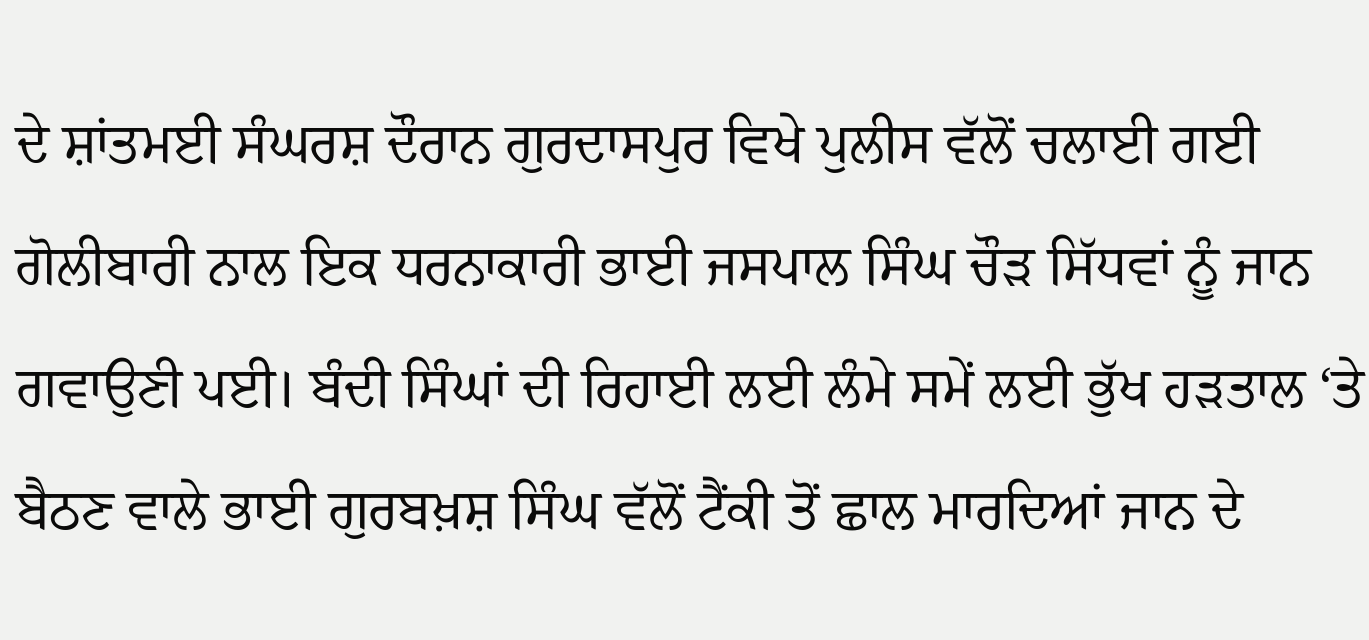ਦੇ ਸ਼ਾਂਤਮਈ ਸੰਘਰਸ਼ ਦੌਰਾਨ ਗੁਰਦਾਸਪੁਰ ਵਿਖੇ ਪੁਲੀਸ ਵੱਲੋਂ ਚਲਾਈ ਗਈ ਗੋਲੀਬਾਰੀ ਨਾਲ ਇਕ ਧਰਨਾਕਾਰੀ ਭਾਈ ਜਸਪਾਲ ਸਿੰਘ ਚੌੜ ਸਿੱਧਵਾਂ ਨੂੰ ਜਾਨ ਗਵਾਉਣੀ ਪਈ। ਬੰਦੀ ਸਿੰਘਾਂ ਦੀ ਰਿਹਾਈ ਲਈ ਲੰਮੇ ਸਮੇਂ ਲਈ ਭੁੱਖ ਹੜਤਾਲ ‘ਤੇ ਬੈਠਣ ਵਾਲੇ ਭਾਈ ਗੁਰਬਖ਼ਸ਼ ਸਿੰਘ ਵੱਲੋਂ ਟੈਂਕੀ ਤੋਂ ਛਾਲ ਮਾਰਦਿਆਂ ਜਾਨ ਦੇ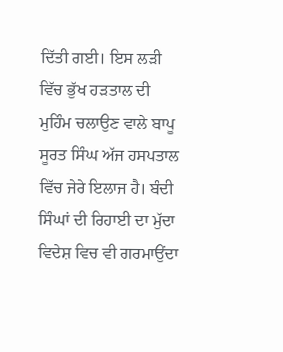ਦਿੱਤੀ ਗਈ। ਇਸ ਲੜੀ ਵਿੱਚ ਭੁੱਖ ਹੜਤਾਲ ਦੀ ਮੁਹਿੰਮ ਚਲਾਉਣ ਵਾਲੇ ਬਾਪੂ ਸੂਰਤ ਸਿੰਘ ਅੱਜ ਹਸਪਤਾਲ ਵਿੱਚ ਜੇਰੇ ਇਲਾਜ ਹੈ। ਬੰਦੀ ਸਿੰਘਾਂ ਦੀ ਰਿਹਾਈ ਦਾ ਮੁੱਦਾ ਵਿਦੇਸ਼ ਵਿਚ ਵੀ ਗਰਮਾਉਂਦਾ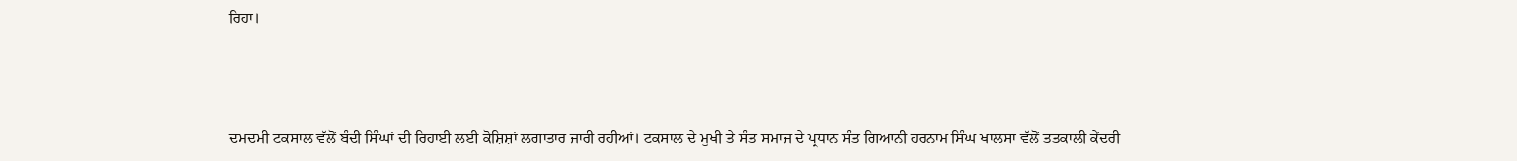ਰਿਹਾ।



ਦਮਦਮੀ ਟਕਸਾਲ ਵੱਲੋਂ ਬੰਦੀ ਸਿੰਘਾਂ ਦੀ ਰਿਹਾਈ ਲਈ ਕੋਸ਼ਿਸ਼ਾਂ ਲਗਾਤਾਰ ਜਾਰੀ ਰਹੀਆਂ। ਟਕਸਾਲ ਦੇ ਮੁਖੀ ਤੇ ਸੰਤ ਸਮਾਜ ਦੇ ਪ੍ਰਧਾਨ ਸੰਤ ਗਿਆਨੀ ਹਰਨਾਮ ਸਿੰਘ ਖਾਲਸਾ ਵੱਲੋਂ ਤਤਕਾਲੀ ਕੇਂਦਰੀ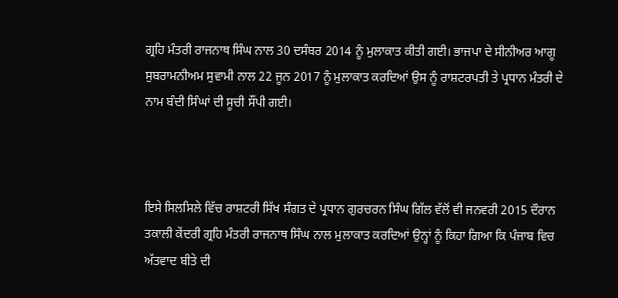ਗ੍ਰਹਿ ਮੰਤਰੀ ਰਾਜਨਾਥ ਸਿੰਘ ਨਾਲ 30 ਦਸੰਬਰ 2014 ਨੂੰ ਮੁਲਾਕਾਤ ਕੀਤੀ ਗਈ। ਭਾਜਪਾ ਦੇ ਸੀਨੀਅਰ ਆਗੂ ਸੁਬਰਾਮਨੀਅਮ ਸੁਵਾਮੀ ਨਾਲ 22 ਜੂਨ 2017 ਨੂੰ ਮੁਲਾਕਾਤ ਕਰਦਿਆਂ ਉਸ ਨੂੰ ਰਾਸ਼ਟਰਪਤੀ ਤੇ ਪ੍ਰਧਾਨ ਮੰਤਰੀ ਦੇ ਨਾਮ ਬੰਦੀ ਸਿੰਘਾਂ ਦੀ ਸੂਚੀ ਸੌਂਪੀ ਗਈ।



ਇਸੇ ਸਿਲਸਿਲੇ ਵਿੱਚ ਰਾਸ਼ਟਰੀ ਸਿੱਖ ਸੰਗਤ ਦੇ ਪ੍ਰਧਾਨ ਗੁਰਚਰਨ ਸਿੰਘ ਗਿੱਲ ਵੱਲੋਂ ਵੀ ਜਨਵਰੀ 2015 ਦੌਰਾਨ ਤਕਾਲੀ ਕੇਂਦਰੀ ਗ੍ਰਹਿ ਮੰਤਰੀ ਰਾਜਨਾਥ ਸਿੰਘ ਨਾਲ ਮੁਲਾਕਾਤ ਕਰਦਿਆਂ ਉਨ੍ਹਾਂ ਨੂੰ ਕਿਹਾ ਗਿਆ ਕਿ ਪੰਜਾਬ ਵਿਚ ਅੱਤਵਾਦ ਬੀਤੇ ਦੀ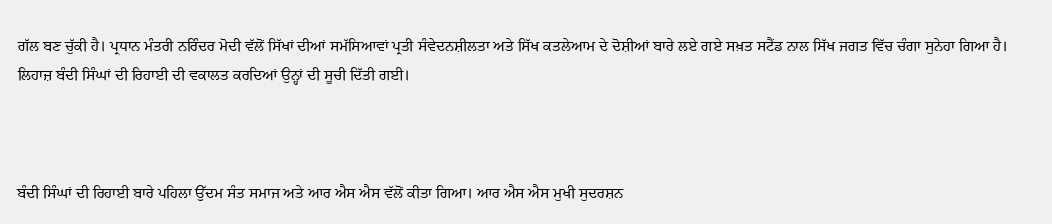ਗੱਲ ਬਣ ਚੁੱਕੀ ਹੈ। ਪ੍ਰਧਾਨ ਮੰਤਰੀ ਨਰਿੰਦਰ ਮੋਦੀ ਵੱਲੋਂ ਸਿੱਖਾਂ ਦੀਆਂ ਸਮੱਸਿਆਵਾਂ ਪ੍ਰਤੀ ਸੰਵੇਦਨਸ਼ੀਲਤਾ ਅਤੇ ਸਿੱਖ ਕਤਲੇਆਮ ਦੇ ਦੋਸ਼ੀਆਂ ਬਾਰੇ ਲਏ ਗਏ ਸਖ਼ਤ ਸਟੈਂਡ ਨਾਲ ਸਿੱਖ ਜਗਤ ਵਿੱਚ ਚੰਗਾ ਸੁਨੇਹਾ ਗਿਆ ਹੈ। ਲਿਹਾਜ਼ ਬੰਦੀ ਸਿੰਘਾਂ ਦੀ ਰਿਹਾਈ ਦੀ ਵਕਾਲਤ ਕਰਦਿਆਂ ਉਨ੍ਹਾਂ ਦੀ ਸੂਚੀ ਦਿੱਤੀ ਗਈ।



ਬੰਦੀ ਸਿੰਘਾਂ ਦੀ ਰਿਹਾਈ ਬਾਰੇ ਪਹਿਲਾ ਉੱਦਮ ਸੰਤ ਸਮਾਜ ਅਤੇ ਆਰ ਐਸ ਐਸ ਵੱਲੋਂ ਕੀਤਾ ਗਿਆ। ਆਰ ਐਸ ਐਸ ਮੁਖੀ ਸੁਦਰਸ਼ਨ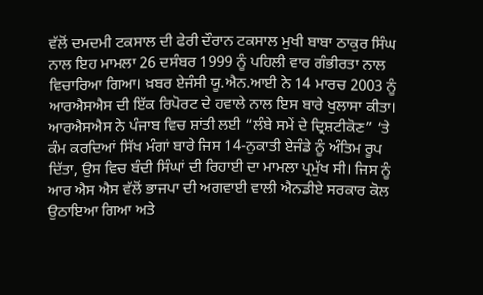ਵੱਲੋਂ ਦਮਦਮੀ ਟਕਸਾਲ ਦੀ ਫੇਰੀ ਦੌਰਾਨ ਟਕਸਾਲ ਮੁਖੀ ਬਾਬਾ ਠਾਕੁਰ ਸਿੰਘ ਨਾਲ ਇਹ ਮਾਮਲਾ 26 ਦਸੰਬਰ 1999 ਨੂੰ ਪਹਿਲੀ ਵਾਰ ਗੰਭੀਰਤਾ ਨਾਲ ਵਿਚਾਰਿਆ ਗਿਆ। ਖ਼ਬਰ ਏਜੰਸੀ ਯੂ.ਐਨ.ਆਈ ਨੇ 14 ਮਾਰਚ 2003 ਨੂੰ ਆਰਐਸਐਸ ਦੀ ਇੱਕ ਰਿਪੋਰਟ ਦੇ ਹਵਾਲੇ ਨਾਲ ਇਸ ਬਾਰੇ ਖੁਲਾਸਾ ਕੀਤਾ। ਆਰਐਸਐਸ ਨੇ ਪੰਜਾਬ ਵਿਚ ਸ਼ਾਂਤੀ ਲਈ “ਲੰਬੇ ਸਮੇਂ ਦੇ ਦ੍ਰਿਸ਼ਟੀਕੋਣ” ‘ਤੇ ਕੰਮ ਕਰਦਿਆਂ ਸਿੱਖ ਮੰਗਾਂ ਬਾਰੇ ਜਿਸ 14-ਨੁਕਾਤੀ ਏਜੰਡੇ ਨੂੰ ਅੰਤਿਮ ਰੂਪ ਦਿੱਤਾ, ਉਸ ਵਿਚ ਬੰਦੀ ਸਿੰਘਾਂ ਦੀ ਰਿਹਾਈ ਦਾ ਮਾਮਲਾ ਪ੍ਰਮੁੱਖ ਸੀ। ਜਿਸ ਨੂੰ ਆਰ ਐਸ ਐਸ ਵੱਲੋਂ ਭਾਜਪਾ ਦੀ ਅਗਵਾਈ ਵਾਲੀ ਐਨਡੀਏ ਸਰਕਾਰ ਕੋਲ ਉਠਾਇਆ ਗਿਆ ਅਤੇ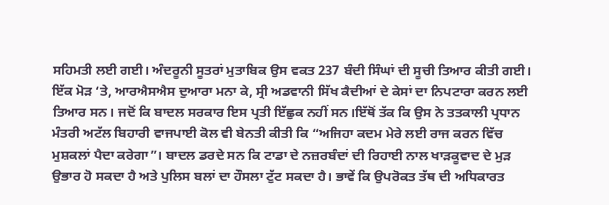ਸਹਿਮਤੀ ਲਈ ਗਈ। ਅੰਦਰੂਨੀ ਸੂਤਰਾਂ ਮੁਤਾਬਿਕ ਉਸ ਵਕਤ 237 ਬੰਦੀ ਸਿੰਘਾਂ ਦੀ ਸੂਚੀ ਤਿਆਰ ਕੀਤੀ ਗਈ। ਇੱਕ ਮੋੜ ‘ਤੇ, ਆਰਐਸਐਸ ਦੁਆਰਾ ਮਨਾ ਕੇ, ਸ੍ਰੀ ਅਡਵਾਨੀ ਸਿੱਖ ਕੈਦੀਆਂ ਦੇ ਕੇਸਾਂ ਦਾ ਨਿਪਟਾਰਾ ਕਰਨ ਲਈ ਤਿਆਰ ਸਨ। ਜਦੋਂ ਕਿ ਬਾਦਲ ਸਰਕਾਰ ਇਸ ਪ੍ਰਤੀ ਇੱਛੁਕ ਨਹੀਂ ਸਨ।ਇੱਥੋਂ ਤੱਕ ਕਿ ਉਸ ਨੇ ਤਤਕਾਲੀ ਪ੍ਰਧਾਨ ਮੰਤਰੀ ਅਟੱਲ ਬਿਹਾਰੀ ਵਾਜਪਾਈ ਕੋਲ ਵੀ ਬੇਨਤੀ ਕੀਤੀ ਕਿ “ਅਜਿਹਾ ਕਦਮ ਮੇਰੇ ਲਈ ਰਾਜ ਕਰਨ ਵਿੱਚ ਮੁਸ਼ਕਲਾਂ ਪੈਦਾ ਕਰੇਗਾ”। ਬਾਦਲ ਡਰਦੇ ਸਨ ਕਿ ਟਾਡਾ ਦੇ ਨਜ਼ਰਬੰਦਾਂ ਦੀ ਰਿਹਾਈ ਨਾਲ ਖਾੜਕੂਵਾਦ ਦੇ ਮੁੜ ਉਭਾਰ ਹੋ ਸਕਦਾ ਹੈ ਅਤੇ ਪੁਲਿਸ ਬਲਾਂ ਦਾ ਹੌਸਲਾ ਟੁੱਟ ਸਕਦਾ ਹੈ। ਭਾਵੇਂ ਕਿ ਉਪਰੋਕਤ ਤੱਥ ਦੀ ਅਧਿਕਾਰਤ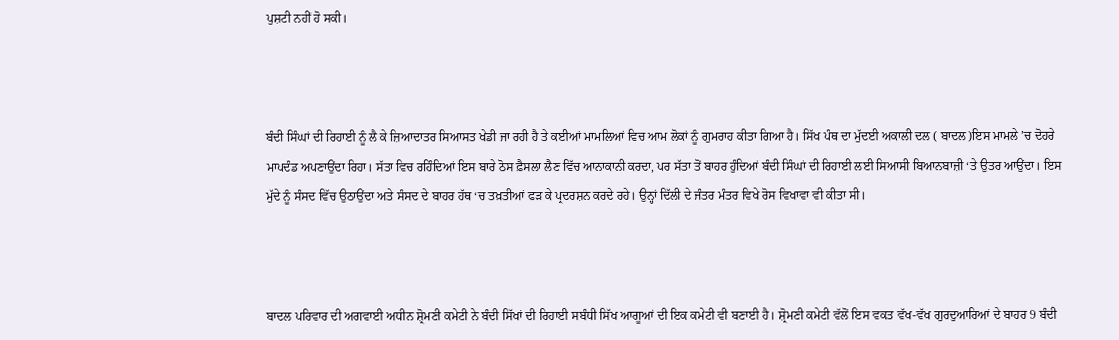ਪੁਸ਼ਟੀ ਨਹੀਂ ਹੋ ਸਕੀ।



ਬੰਦੀ ਸਿੰਘਾਂ ਦੀ ਰਿਹਾਈ ਨੂੰ ਲੈ ਕੇ ਜ਼ਿਆਦਾਤਰ ਸਿਆਸਤ ਖੇਡੀ ਜਾ ਰਹੀ ਹੈ ਤੇ ਕਈਆਂ ਮਾਮਲਿਆਂ ਵਿਚ ਆਮ ਲੋਕਾਂ ਨੂੰ ਗੁਮਰਾਹ ਕੀਤਾ ਗਿਆ ਹੈ। ਸਿੱਖ ਪੰਥ ਦਾ ਮੁੱਦਈ ਅਕਾਲੀ ਦਲ ( ਬਾਦਲ)ਇਸ ਮਾਮਲੇ ’ਚ ਦੋਹਰੇ ਮਾਪਦੰਡ ਅਪਣਾਉਂਦਾ ਰਿਹਾ। ਸੱਤਾ ਵਿਚ ਰਹਿੰਦਿਆਂ ਇਸ ਬਾਰੇ ਠੋਸ ਫ਼ੈਸਲਾ ਲੈਣ ਵਿੱਚ ਆਨਾਕਾਨੀ ਕਰਦਾ, ਪਰ ਸੱਤਾ ਤੋਂ ਬਾਹਰ ਹੁੰਦਿਆਂ ਬੰਦੀ ਸਿੰਘਾਂ ਦੀ ਰਿਹਾਈ ਲਈ ਸਿਆਸੀ ਬਿਆਨਬਾਜ਼ੀ ‘ਤੇ ਉਤਰ ਆਉਂਦਾ। ਇਸ ਮੁੱਦੇ ਨੂੰ ਸੰਸਦ ਵਿੱਚ ਉਠਾਉਂਦਾ ਅਤੇ ਸੰਸਦ ਦੇ ਬਾਹਰ ਹੱਥ ‘ਚ ਤਖ਼ਤੀਆਂ ਫੜ ਕੇ ਪ੍ਰਦਰਸ਼ਨ ਕਰਦੇ ਰਹੇ। ਉਨ੍ਹਾਂ ਦਿੱਲੀ ਦੇ ਜੰਤਰ ਮੰਤਰ ਵਿਖੇ ਰੋਸ ਵਿਖਾਵਾ ਵੀ ਕੀਤਾ ਸੀ।



ਬਾਦਲ ਪਰਿਵਾਰ ਦੀ ਅਗਵਾਈ ਅਧੀਨ ਸ਼੍ਰੋਮਣੀ ਕਮੇਟੀ ਨੇ ਬੰਦੀ ਸਿੱਖਾਂ ਦੀ ਰਿਹਾਈ ਸਬੰਧੀ ਸਿੱਖ ਆਗੂਆਂ ਦੀ ਇਕ ਕਮੇਟੀ ਵੀ ਬਣਾਈ ਹੈ। ਸ਼੍ਰੋਮਣੀ ਕਮੇਟੀ ਵੱਲੋਂ ਇਸ ਵਕਤ ਵੱਖ-ਵੱਖ ਗੁਰਦੁਆਰਿਆਂ ਦੇ ਬਾਹਰ 9 ਬੰਦੀ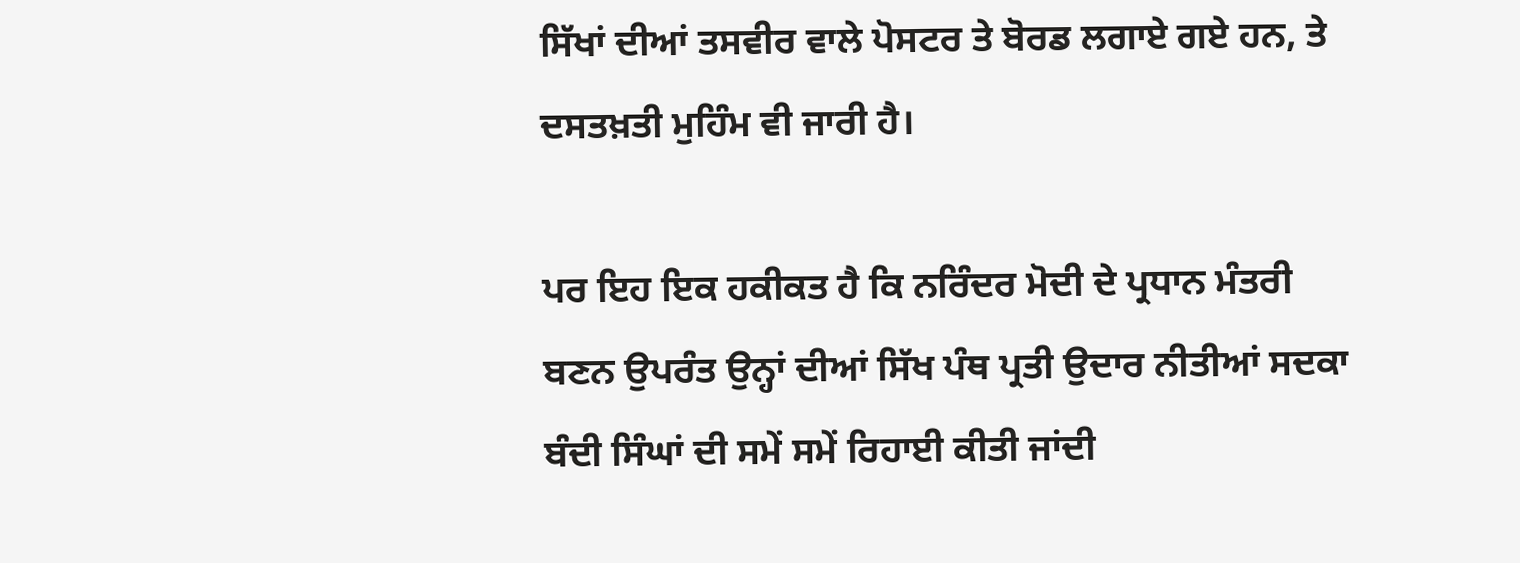ਸਿੱਖਾਂ ਦੀਆਂ ਤਸਵੀਰ ਵਾਲੇ ਪੋਸਟਰ ਤੇ ਬੋਰਡ ਲਗਾਏ ਗਏ ਹਨ, ਤੇ ਦਸਤਖ਼ਤੀ ਮੁਹਿੰਮ ਵੀ ਜਾਰੀ ਹੈ।

ਪਰ ਇਹ ਇਕ ਹਕੀਕਤ ਹੈ ਕਿ ਨਰਿੰਦਰ ਮੋਦੀ ਦੇ ਪ੍ਰਧਾਨ ਮੰਤਰੀ ਬਣਨ ਉਪਰੰਤ ਉਨ੍ਹਾਂ ਦੀਆਂ ਸਿੱਖ ਪੰਥ ਪ੍ਰਤੀ ਉਦਾਰ ਨੀਤੀਆਂ ਸਦਕਾ ਬੰਦੀ ਸਿੰਘਾਂ ਦੀ ਸਮੇਂ ਸਮੇਂ ਰਿਹਾਈ ਕੀਤੀ ਜਾਂਦੀ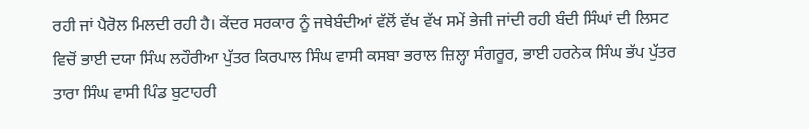ਰਹੀ ਜਾਂ ਪੈਰੋਲ ਮਿਲਦੀ ਰਹੀ ਹੈ। ਕੇਂਦਰ ਸਰਕਾਰ ਨੂੰ ਜਥੇਬੰਦੀਆਂ ਵੱਲੋਂ ਵੱਖ ਵੱਖ ਸਮੇਂ ਭੇਜੀ ਜਾਂਦੀ ਰਹੀ ਬੰਦੀ ਸਿੰਘਾਂ ਦੀ ਲਿਸਟ ਵਿਚੋਂ ਭਾਈ ਦਯਾ ਸਿੰਘ ਲਹੌਰੀਆ ਪੁੱਤਰ ਕਿਰਪਾਲ ਸਿੰਘ ਵਾਸੀ ਕਸਬਾ ਭਰਾਲ ਜ਼ਿਲ੍ਹਾ ਸੰਗਰੂਰ, ਭਾਈ ਹਰਨੇਕ ਸਿੰਘ ਭੱਪ ਪੁੱਤਰ ਤਾਰਾ ਸਿੰਘ ਵਾਸੀ ਪਿੰਡ ਬੁਟਾਹਰੀ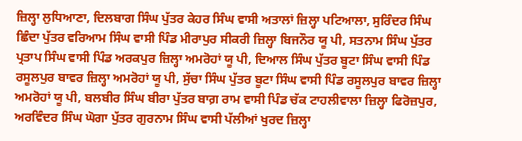ਜ਼ਿਲ੍ਹਾ ਲੁਧਿਆਣਾ, ਦਿਲਬਾਗ ਸਿੰਘ ਪੁੱਤਰ ਕੇਹਰ ਸਿੰਘ ਵਾਸੀ ਅਤਾਲਾਂ ਜ਼ਿਲ੍ਹਾ ਪਟਿਆਲਾ, ਸੁਰਿੰਦਰ ਸਿੰਘ ਛਿੰਦਾ ਪੁੱਤਰ ਵਰਿਆਮ ਸਿੰਘ ਵਾਸੀ ਪਿੰਡ ਮੀਰਾਪੁਰ ਸੀਕਰੀ ਜ਼ਿਲ੍ਹਾ ਬਿਜਨੌਰ ਯੂ ਪੀ, ਸਤਨਾਮ ਸਿੰਘ ਪੁੱਤਰ ਪ੍ਰਤਾਪ ਸਿੰਘ ਵਾਸੀ ਪਿੰਡ ਅਰਕਪੁਰ ਜ਼ਿਲ੍ਹਾ ਅਮਰੋਹਾਂ ਯੂ ਪੀ, ਦਿਆਲ ਸਿੰਘ ਪੁੱਤਰ ਬੂਟਾ ਸਿੰਘ ਵਾਸੀ ਪਿੰਡ ਰਸੂਲਪੁਰ ਬਾਵਰ ਜ਼ਿਲ੍ਹਾ ਅਮਰੋਹਾਂ ਯੂ ਪੀ, ਸੁੱਚਾ ਸਿੰਘ ਪੁੱਤਰ ਬੂਟਾ ਸਿੰਘ ਵਾਸੀ ਪਿੰਡ ਰਸੂਲਪੁਰ ਬਾਵਰ ਜ਼ਿਲ੍ਹਾ ਅਮਰੋਹਾਂ ਯੂ ਪੀ, ਬਲਬੀਰ ਸਿੰਘ ਬੀਰਾ ਪੁੱਤਰ ਬਾਗ਼ ਰਾਮ ਵਾਸੀ ਪਿੰਡ ਚੱਕ ਟਾਹਲੀਵਾਲਾ ਜ਼ਿਲ੍ਹਾ ਫਿਰੋਜ਼ਪੁਰ, ਅਰਵਿੰਦਰ ਸਿੰਘ ਘੋਗਾ ਪੁੱਤਰ ਗੁਰਨਾਮ ਸਿੰਘ ਵਾਸੀ ਪੱਲੀਆਂ ਖੁਰਦ ਜ਼ਿਲ੍ਹਾ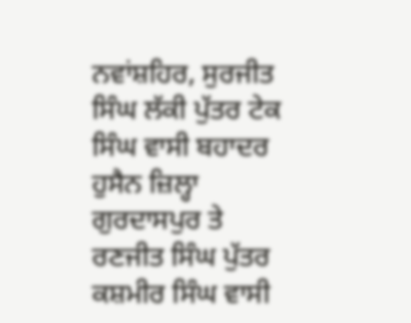ਨਵਾਂਸ਼ਹਿਰ, ਸੁਰਜੀਤ ਸਿੰਘ ਲੱਕੀ ਪੁੱਤਰ ਟੇਕ ਸਿੰਘ ਵਾਸੀ ਬਹਾਦਰ ਹੁਸੈਨ ਜ਼ਿਲ੍ਹਾ ਗੁਰਦਾਸਪੁਰ ਤੇ ਰਣਜੀਤ ਸਿੰਘ ਪੁੱਤਰ ਕਸ਼ਮੀਰ ਸਿੰਘ ਵਾਸੀ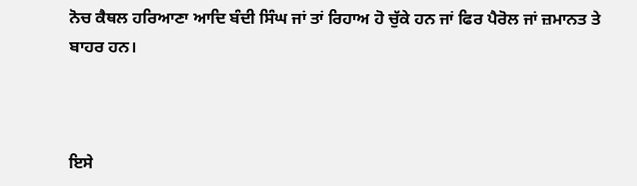ਨੋਚ ਕੈਥਲ ਹਰਿਆਣਾ ਆਦਿ ਬੰਦੀ ਸਿੰਘ ਜਾਂ ਤਾਂ ਰਿਹਾਅ ਹੋ ਚੁੱਕੇ ਹਨ ਜਾਂ ਫਿਰ ਪੈਰੋਲ ਜਾਂ ਜ਼ਮਾਨਤ ਤੇ ਬਾਹਰ ਹਨ।



ਇਸੇ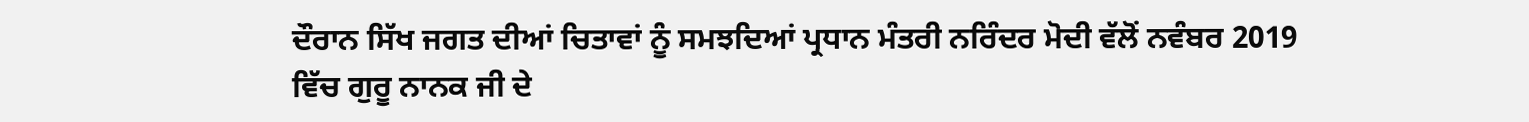ਦੌਰਾਨ ਸਿੱਖ ਜਗਤ ਦੀਆਂ ਚਿਤਾਵਾਂ ਨੂੰ ਸਮਝਦਿਆਂ ਪ੍ਰਧਾਨ ਮੰਤਰੀ ਨਰਿੰਦਰ ਮੋਦੀ ਵੱਲੋਂ ਨਵੰਬਰ 2019 ਵਿੱਚ ਗੁਰੂ ਨਾਨਕ ਜੀ ਦੇ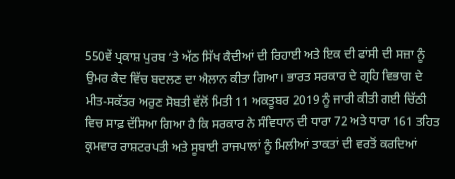550ਵੇਂ ਪ੍ਰਕਾਸ਼ ਪੁਰਬ ‘ਤੇ ਅੱਠ ਸਿੱਖ ਕੈਦੀਆਂ ਦੀ ਰਿਹਾਈ ਅਤੇ ਇਕ ਦੀ ਫਾਂਸੀ ਦੀ ਸਜ਼ਾ ਨੂੰ ਉਮਰ ਕੈਦ ਵਿੱਚ ਬਦਲਣ ਦਾ ਐਲਾਨ ਕੀਤਾ ਗਿਆ। ਭਾਰਤ ਸਰਕਾਰ ਦੇ ਗ੍ਰਹਿ ਵਿਭਾਗ ਦੇ ਮੀਤ-ਸਕੱਤਰ ਅਰੁਣ ਸੋਬਤੀ ਵੱਲੋਂ ਮਿਤੀ 11 ਅਕਤੂਬਰ 2019 ਨੂੰ ਜਾਰੀ ਕੀਤੀ ਗਈ ਚਿੱਠੀ ਵਿਚ ਸਾਫ਼ ਦੱਸਿਆ ਗਿਆ ਹੈ ਕਿ ਸਰਕਾਰ ਨੇ ਸੰਵਿਧਾਨ ਦੀ ਧਾਰਾ 72 ਅਤੇ ਧਾਰਾ 161 ਤਹਿਤ ਕ੍ਰਮਵਾਰ ਰਾਸ਼ਟਰਪਤੀ ਅਤੇ ਸੂਬਾਈ ਰਾਜਪਾਲਾਂ ਨੂੰ ਮਿਲੀਆਂ ਤਾਕਤਾਂ ਦੀ ਵਰਤੋਂ ਕਰਦਿਆਂ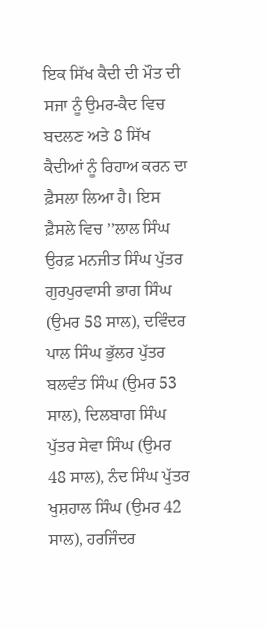ਇਕ ਸਿੱਖ ਕੈਦੀ ਦੀ ਮੌਤ ਦੀ ਸਜਾ ਨੂੰ ਉਮਰ-ਕੈਦ ਵਿਚ ਬਦਲਣ ਅਤੇ 8 ਸਿੱਖ ਕੈਦੀਆਂ ਨੂੰ ਰਿਹਾਅ ਕਰਨ ਦਾ ਫ਼ੈਸਲਾ ਲਿਆ ਹੈ। ਇਸ ਫ਼ੈਸਲੇ ਵਿਚ ’’ਲਾਲ ਸਿੰਘ ਉਰਫ਼ ਮਨਜੀਤ ਸਿੰਘ ਪੁੱਤਰ ਗੁਰਪੁਰਵਾਸੀ ਭਾਗ ਸਿੰਘ (ਉਮਰ 58 ਸਾਲ), ਦਵਿੰਦਰ ਪਾਲ ਸਿੰਘ ਭੁੱਲਰ ਪੁੱਤਰ ਬਲਵੰਤ ਸਿੰਘ (ਉਮਰ 53 ਸਾਲ), ਦਿਲਬਾਗ ਸਿੰਘ ਪੁੱਤਰ ਸੇਵਾ ਸਿੰਘ (ਉਮਰ 48 ਸਾਲ), ਨੰਦ ਸਿੰਘ ਪੁੱਤਰ ਖੁਸ਼ਹਾਲ ਸਿੰਘ (ਉਮਰ 42 ਸਾਲ), ਹਰਜਿੰਦਰ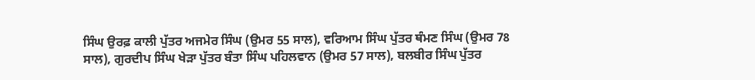ਸਿੰਘ ਉਰਫ਼ ਕਾਲੀ ਪੁੱਤਰ ਅਜਮੇਰ ਸਿੰਘ (ਉਮਰ 55 ਸਾਲ), ਵਰਿਆਮ ਸਿੰਘ ਪੁੱਤਰ ਥੰਮਣ ਸਿੰਘ (ਉਮਰ 78 ਸਾਲ), ਗੁਰਦੀਪ ਸਿੰਘ ਖੇੜਾ ਪੁੱਤਰ ਬੰਤਾ ਸਿੰਘ ਪਹਿਲਵਾਨ (ਉਮਰ 57 ਸਾਲ), ਬਲਬੀਰ ਸਿੰਘ ਪੁੱਤਰ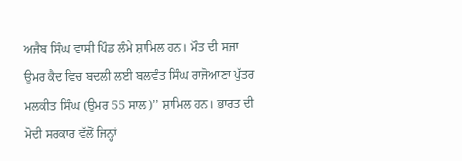ਅਜੈਬ ਸਿੰਘ ਵਾਸੀ ਪਿੰਡ ਲੰਮੇ ਸ਼ਾਮਿਲ ਹਨ। ਮੌਤ ਦੀ ਸਜਾ ਉਮਰ ਕੈਦ ਵਿਚ ਬਦਲੀ ਲਈ ਬਲਵੰਤ ਸਿੰਘ ਰਾਜੋਆਣਾ ਪੁੱਤਰ ਮਲਕੀਤ ਸਿੰਘ (ਉਮਰ 55 ਸਾਲ)’’ ਸ਼ਾਮਿਲ ਹਨ। ਭਾਰਤ ਦੀ ਮੋਦੀ ਸਰਕਾਰ ਵੱਲੋਂ ਜਿਨ੍ਹਾਂ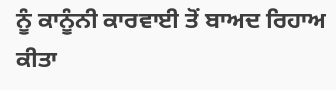ਨੂੰ ਕਾਨੂੰਨੀ ਕਾਰਵਾਈ ਤੋਂ ਬਾਅਦ ਰਿਹਾਅ ਕੀਤਾ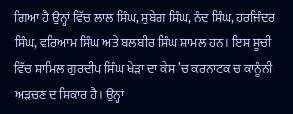ਗਿਆ ਹੈ ਉਨ੍ਹਾਂ ਵਿੱਚ ਲਾਲ ਸਿੰਘ, ਸੁਬੇਗ ਸਿੰਘ, ਨੰਦ ਸਿੰਘ, ਹਰਜਿੰਦਰ ਸਿੰਘ, ਵਰਿਆਮ ਸਿੰਘ ਅਤੇ ਬਲਬੀਰ ਸਿੰਘ ਸ਼ਾਮਲ ਹਨ। ਇਸ ਸੂਚੀ ਵਿੱਚ ਸ਼ਾਮਿਲ ਗੁਰਦੀਪ ਸਿੰਘ ਖੇੜਾ ਦਾ ਕੇਸ ’ਚ ਕਰਨਾਟਕ ਚ ਕਾਨੂੰਨੀ ਅੜਚਣ ਦ ਸ਼ਿਕਾਰ ਹੈ। ਉਨ੍ਹਾਂ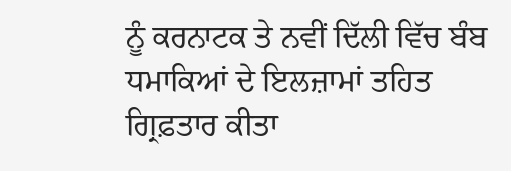ਨੂੰ ਕਰਨਾਟਕ ਤੇ ਨਵੀਂ ਦਿੱਲੀ ਵਿੱਚ ਬੰਬ ਧਮਾਕਿਆਂ ਦੇ ਇਲਜ਼ਾਮਾਂ ਤਹਿਤ ਗ੍ਰਿਫ਼ਤਾਰ ਕੀਤਾ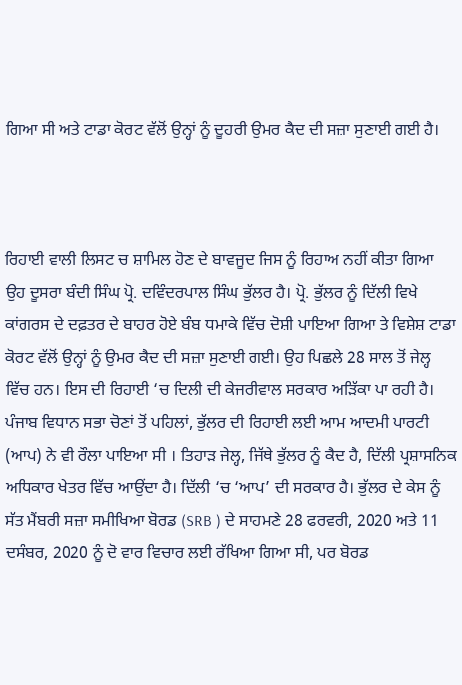ਗਿਆ ਸੀ ਅਤੇ ਟਾਡਾ ਕੋਰਟ ਵੱਲੋਂ ਉਨ੍ਹਾਂ ਨੂੰ ਦੂਹਰੀ ਉਮਰ ਕੈਦ ਦੀ ਸਜ਼ਾ ਸੁਣਾਈ ਗਈ ਹੈ।



ਰਿਹਾਈ ਵਾਲੀ ਲਿਸਟ ਚ ਸ਼ਾਮਿਲ ਹੋਣ ਦੇ ਬਾਵਜੂਦ ਜਿਸ ਨੂੰ ਰਿਹਾਅ ਨਹੀਂ ਕੀਤਾ ਗਿਆ ਉਹ ਦੂਸਰਾ ਬੰਦੀ ਸਿੰਘ ਪ੍ਰੋ. ਦਵਿੰਦਰਪਾਲ ਸਿੰਘ ਭੁੱਲਰ ਹੈ। ਪ੍ਰੋ. ਭੁੱਲਰ ਨੂੰ ਦਿੱਲੀ ਵਿਖੇ ਕਾਂਗਰਸ ਦੇ ਦਫ਼ਤਰ ਦੇ ਬਾਹਰ ਹੋਏ ਬੰਬ ਧਮਾਕੇ ਵਿੱਚ ਦੋਸ਼ੀ ਪਾਇਆ ਗਿਆ ਤੇ ਵਿਸ਼ੇਸ਼ ਟਾਡਾ ਕੋਰਟ ਵੱਲੋਂ ਉਨ੍ਹਾਂ ਨੂੰ ਉਮਰ ਕੈਦ ਦੀ ਸਜ਼ਾ ਸੁਣਾਈ ਗਈ। ਉਹ ਪਿਛਲੇ 28 ਸਾਲ ਤੋਂ ਜੇਲ੍ਹ ਵਿੱਚ ਹਨ। ਇਸ ਦੀ ਰਿਹਾਈ ‘ਚ ਦਿਲੀ ਦੀ ਕੇਜਰੀਵਾਲ ਸਰਕਾਰ ਅੜਿੱਕਾ ਪਾ ਰਹੀ ਹੈ। ਪੰਜਾਬ ਵਿਧਾਨ ਸਭਾ ਚੋਣਾਂ ਤੋਂ ਪਹਿਲਾਂ, ਭੁੱਲਰ ਦੀ ਰਿਹਾਈ ਲਈ ਆਮ ਆਦਮੀ ਪਾਰਟੀ (ਆਪ) ਨੇ ਵੀ ਰੌਲਾ ਪਾਇਆ ਸੀ । ਤਿਹਾੜ ਜੇਲ੍ਹ, ਜਿੱਥੇ ਭੁੱਲਰ ਨੂੰ ਕੈਦ ਹੈ, ਦਿੱਲੀ ਪ੍ਰਸ਼ਾਸਨਿਕ ਅਧਿਕਾਰ ਖੇਤਰ ਵਿੱਚ ਆਉਂਦਾ ਹੈ। ਦਿੱਲੀ ‘ਚ ‘ਆਪ’ ਦੀ ਸਰਕਾਰ ਹੈ। ਭੁੱਲਰ ਦੇ ਕੇਸ ਨੂੰ ਸੱਤ ਮੈਂਬਰੀ ਸਜ਼ਾ ਸਮੀਖਿਆ ਬੋਰਡ (SRB ) ਦੇ ਸਾਹਮਣੇ 28 ਫਰਵਰੀ, 2020 ਅਤੇ 11 ਦਸੰਬਰ, 2020 ਨੂੰ ਦੋ ਵਾਰ ਵਿਚਾਰ ਲਈ ਰੱਖਿਆ ਗਿਆ ਸੀ, ਪਰ ਬੋਰਡ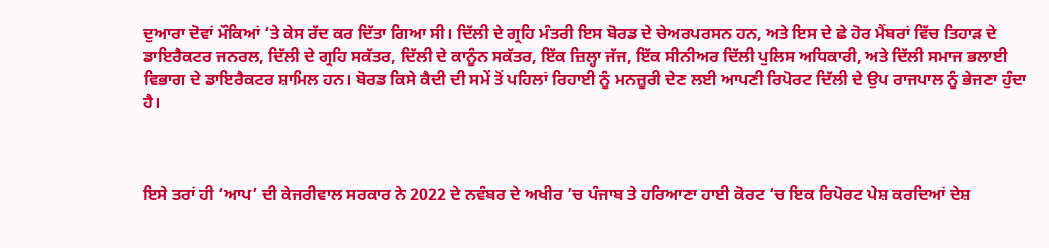ਦੁਆਰਾ ਦੋਵਾਂ ਮੌਕਿਆਂ ‘ਤੇ ਕੇਸ ਰੱਦ ਕਰ ਦਿੱਤਾ ਗਿਆ ਸੀ। ਦਿੱਲੀ ਦੇ ਗ੍ਰਹਿ ਮੰਤਰੀ ਇਸ ਬੋਰਡ ਦੇ ਚੇਅਰਪਰਸਨ ਹਨ, ਅਤੇ ਇਸ ਦੇ ਛੇ ਹੋਰ ਮੈਂਬਰਾਂ ਵਿੱਚ ਤਿਹਾੜ ਦੇ ਡਾਇਰੈਕਟਰ ਜਨਰਲ, ਦਿੱਲੀ ਦੇ ਗ੍ਰਹਿ ਸਕੱਤਰ, ਦਿੱਲੀ ਦੇ ਕਾਨੂੰਨ ਸਕੱਤਰ, ਇੱਕ ਜ਼ਿਲ੍ਹਾ ਜੱਜ, ਇੱਕ ਸੀਨੀਅਰ ਦਿੱਲੀ ਪੁਲਿਸ ਅਧਿਕਾਰੀ, ਅਤੇ ਦਿੱਲੀ ਸਮਾਜ ਭਲਾਈ ਵਿਭਾਗ ਦੇ ਡਾਇਰੈਕਟਰ ਸ਼ਾਮਿਲ ਹਨ। ਬੋਰਡ ਕਿਸੇ ਕੈਦੀ ਦੀ ਸਮੇਂ ਤੋਂ ਪਹਿਲਾਂ ਰਿਹਾਈ ਨੂੰ ਮਨਜ਼ੂਰੀ ਦੇਣ ਲਈ ਆਪਣੀ ਰਿਪੋਰਟ ਦਿੱਲੀ ਦੇ ਉਪ ਰਾਜਪਾਲ ਨੂੰ ਭੇਜਣਾ ਹੁੰਦਾ ਹੈ।



ਇਸੇ ਤਰਾਂ ਹੀ ‘ਆਪ’ ਦੀ ਕੇਜਰੀਵਾਲ ਸਰਕਾਰ ਨੇ 2022 ਦੇ ਨਵੰਬਰ ਦੇ ਅਖੀਰ ’ਚ ਪੰਜਾਬ ਤੇ ਹਰਿਆਣਾ ਹਾਈ ਕੋਰਟ ‘ਚ ਇਕ ਰਿਪੋਰਟ ਪੇਸ਼ ਕਰਦਿਆਂ ਦੇਸ਼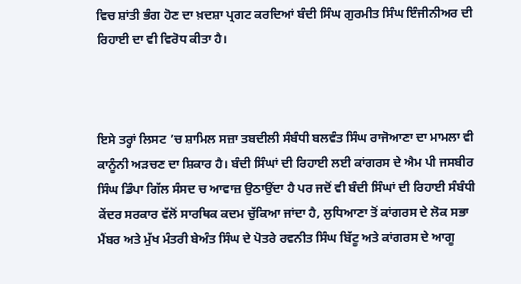ਵਿਚ ਸ਼ਾਂਤੀ ਭੰਗ ਹੋਣ ਦਾ ਖ਼ਦਸ਼ਾ ਪ੍ਰਗਟ ਕਰਦਿਆਂ ਬੰਦੀ ਸਿੰਘ ਗੁਰਮੀਤ ਸਿੰਘ ਇੰਜੀਨੀਅਰ ਦੀ ਰਿਹਾਈ ਦਾ ਵੀ ਵਿਰੋਧ ਕੀਤਾ ਹੈ।



ਇਸੇ ਤਰ੍ਹਾਂ ਲਿਸਟ ’ਚ ਸ਼ਾਮਿਲ ਸਜ਼ਾ ਤਬਦੀਲੀ ਸੰਬੰਧੀ ਬਲਵੰਤ ਸਿੰਘ ਰਾਜੋਆਣਾ ਦਾ ਮਾਮਲਾ ਵੀ ਕਾਨੂੰਨੀ ਅੜਚਣ ਦਾ ਸ਼ਿਕਾਰ ਹੈ। ਬੰਦੀ ਸਿੰਘਾਂ ਦੀ ਰਿਹਾਈ ਲਈ ਕਾਂਗਰਸ ਦੇ ਐਮ ਪੀ ਜਸਬੀਰ ਸਿੰਘ ਡਿੰਪਾ ਗਿੱਲ ਸੰਸਦ ਚ ਆਵਾਜ਼ ਉਠਾਉਂਦਾ ਹੈ ਪਰ ਜਦੋਂ ਵੀ ਬੰਦੀ ਸਿੰਘਾਂ ਦੀ ਰਿਹਾਈ ਸੰਬੰਧੀ ਕੇਂਦਰ ਸਰਕਾਰ ਵੱਲੋਂ ਸਾਰਥਿਕ ਕਦਮ ਚੁੱਕਿਆ ਜਾਂਦਾ ਹੈ, ਲੁਧਿਆਣਾ ਤੋਂ ਕਾਂਗਰਸ ਦੇ ਲੋਕ ਸਭਾ ਮੈਂਬਰ ਅਤੇ ਮੁੱਖ ਮੰਤਰੀ ਬੇਅੰਤ ਸਿੰਘ ਦੇ ਪੋਤਰੇ ਰਵਨੀਤ ਸਿੰਘ ਬਿੱਟੂ ਅਤੇ ਕਾਂਗਰਸ ਦੇ ਆਗੂ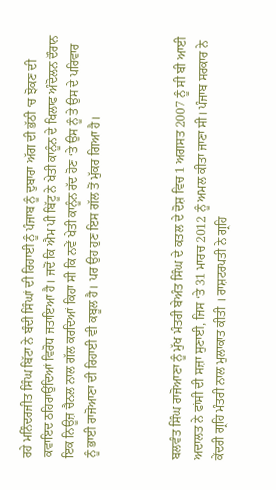ਰਹੇ ਮਨਿੰਦਰਜੀਤ ਸਿੰਘ ਬਿੱਟਾ ਨੇ ਬੰਦੀ ਸਿੰਘਾਂ ਦੀ ਰਿਹਾਈ ਨੂੰ ਪੰਜਾਬ ਨੂੰ ਦੁਬਾਰਾ ਅੱਗ ਦੀ ਭੱਠੀ ‘ਚ ਝੋਕਣ ਦੀ ਕਵਾਇਦ ਠਹਿਰਾਉਂਦਿਆਂ ਵਿਰੋਧ ਜਤਾਇਆ ਹੈ। ਜਦੋਂ ਕਿ ਐਮ ਪੀ ਬਿੱਟੂ ਨੇ ਖੇਤੀ ਕਾਨੂੰਨ ਦੇ ਖਿਲਾਫ ਅੰਦੋਲਨ ਦੌਰਾਨ ਇਕ ਨਿਊਜ਼ ਚੈਨਲ ਨਾਲ ਗੱਲ ਕਰਦਿਆਂ ਕਿਹਾ ਸੀ ਕਿ ਨਵੇਂ ਖੇਤੀ ਕਾਨੂੰਨ ਰੱਦ ਹੋਣ ‘ਤੇ ਉਸ ਨੂੰ ਤੇ ਉਸ ਦੇ ਪਰਿਵਾਰ ਨੂੰ ਭਾਈ ਰਾਜੋਆਣਾ ਦੀ ਰਿਹਾਈ ਵੀ ਕਬੂਲ ਹੈ। ਪਰ ਉਹ ਹੁਣ ਇਸ ਗੱਲ ਤੋਂ ਮੁੱਕਰ ਗਿਆ ਹੈ।



ਬਲਵੰਤ ਸਿੰਘ ਰਾਜੋਆਣਾ ਨੂੰ ਮੁੱਖ ਮੰਤਰੀ ਬੇਅੰਤ ਸਿੰਘ ਦੇ ਕਤਲ ਦੇ ਦੋਸ਼ ਵਿਚ 1 ਅਗਸਤ 2007 ਨੂੰ ਸੀ ਬੀ ਆਈ ਅਦਾਲਤ ਨੇ ਫਾਂਸੀ ਦੀ ਸਜ਼ਾ ਸੁਣਾਈ, ਜਿਸ ‘ਤੇ 31 ਮਾਰਚ 2012 ਨੂੰ ਅਮਲ ਕੀਤਾ ਜਾਣਾ ਸੀ। ਪੰਜਾਬ ਸਰਕਾਰ ਨੇ ਕੇਂਦਰੀ ਗ੍ਰਹਿ ਮੰਤਰੀ ਨਾਲ ਮੁਲਾਕਾਤ ਕੀਤੀ । ਰਾਸ਼ਟਰਪਤੀ ਨੇ ਗ੍ਰਹਿ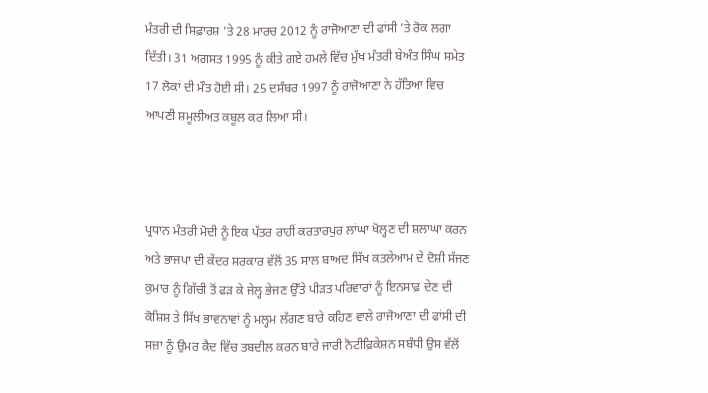ਮੰਤਰੀ ਦੀ ਸਿਫ਼ਾਰਸ਼ ’ਤੇ 28 ਮਾਰਚ 2012 ਨੂੰ ਰਾਜੋਆਣਾ ਦੀ ਫਾਂਸੀ ’ਤੇ ਰੋਕ ਲਗਾ ਦਿੱਤੀ। 31 ਅਗਸਤ 1995 ਨੂੰ ਕੀਤੇ ਗਏ ਹਮਲੇ ਵਿੱਚ ਮੁੱਖ ਮੰਤਰੀ ਬੇਅੰਤ ਸਿੰਘ ਸਮੇਤ 17 ਲੋਕਾਂ ਦੀ ਮੌਤ ਹੋਈ ਸੀ। 25 ਦਸੰਬਰ 1997 ਨੂੰ ਰਾਜੋਆਣਾ ਨੇ ਹੱਤਿਆ ਵਿਚ ਆਪਣੀ ਸ਼ਮੂਲੀਅਤ ਕਬੂਲ ਕਰ ਲਿਆ ਸੀ।



ਪ੍ਰਧਾਨ ਮੰਤਰੀ ਮੋਦੀ ਨੂੰ ਇਕ ਪੱਤਰ ਰਾਹੀਂ ਕਰਤਾਰਪੁਰ ਲਾਂਘਾ ਖੋਲ੍ਹਣ ਦੀ ਸ਼ਲਾਘਾ ਕਰਨ ਅਤੇ ਭਾਜਪਾ ਦੀ ਕੇਂਦਰ ਸਰਕਾਰ ਵੱਲੋਂ 35 ਸਾਲ ਬਾਅਦ ਸਿੱਖ ਕਤਲੇਆਮ ਦੇ ਦੋਸ਼ੀ ਸੱਜਣ ਕੁਮਾਰ ਨੂੰ ਗਿੱਚੀ ਤੋਂ ਫੜ ਕੇ ਜੇਲ੍ਹ ਭੇਜਣ ਉੱਤੇ ਪੀੜਤ ਪਰਿਵਾਰਾਂ ਨੂੰ ਇਨਸਾਫ਼ ਦੇਣ ਦੀ ਕੋਸ਼ਿਸ਼ ਤੇ ਸਿੱਖ ਭਾਵਨਾਵਾਂ ਨੂੰ ਮਲ੍ਹਮ ਲੱਗਣ ਬਾਰੇ ਕਹਿਣ ਵਾਲੇ ਰਾਜੋਆਣਾ ਦੀ ਫਾਂਸੀ ਦੀ ਸਜ਼ਾ ਨੂੰ ਉਮਰ ਕੈਦ ਵਿੱਚ ਤਬਦੀਲ ਕਰਨ ਬਾਰੇ ਜਾਰੀ ਨੋਟੀਫ਼ਿਕੇਸ਼ਨ ਸਬੰਧੀ ਉਸ ਵੱਲੋਂ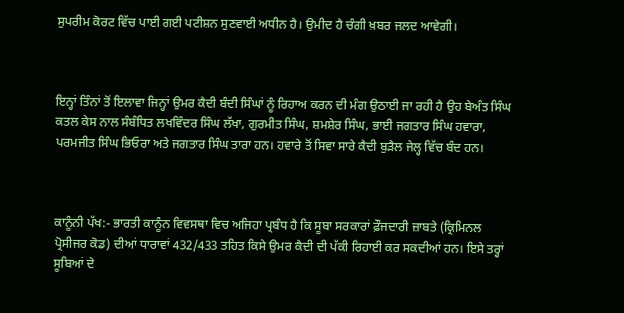ਸੁਪਰੀਮ ਕੋਰਟ ਵਿੱਚ ਪਾਈ ਗਈ ਪਟੀਸ਼ਨ ਸੁਣਵਾਈ ਅਧੀਨ ਹੈ। ਉਮੀਦ ਹੈ ਚੰਗੀ ਖ਼ਬਰ ਜਲਦ ਆਵੇਗੀ।



ਇਨ੍ਹਾਂ ਤਿੰਨਾਂ ਤੋਂ ਇਲਾਵਾ ਜਿਨ੍ਹਾਂ ਉਮਰ ਕੈਦੀ ਬੰਦੀ ਸਿੰਘਾਂ ਨੂੰ ਰਿਹਾਅ ਕਰਨ ਦੀ ਮੰਗ ਉਠਾਈ ਜਾ ਰਹੀ ਹੈ ਉਹ ਬੇਅੰਤ ਸਿੰਘ ਕਤਲ ਕੇਸ ਨਾਲ ਸੰਬੰਧਿਤ ਲਖਵਿੰਦਰ ਸਿੰਘ ਲੱਖਾ, ਗੁਰਮੀਤ ਸਿੰਘ, ਸ਼ਮਸ਼ੇਰ ਸਿੰਘ, ਭਾਈ ਜਗਤਾਰ ਸਿੰਘ ਹਵਾਰਾ, ਪਰਮਜੀਤ ਸਿੰਘ ਭਿਓਰਾ ਅਤੇ ਜਗਤਾਰ ਸਿੰਘ ਤਾਰਾ ਹਨ। ਹਵਾਰੇ ਤੋਂ ਸਿਵਾ ਸਾਰੇ ਕੈਦੀ ਬੁੜੈਲ ਜੇਲ੍ਹ ਵਿੱਚ ਬੰਦ ਹਨ।



ਕਾਨੂੰਨੀ ਪੱਖ:- ਭਾਰਤੀ ਕਾਨੂੰਨ ਵਿਵਸਥਾ ਵਿਚ ਅਜਿਹਾ ਪ੍ਰਬੰਧ ਹੈ ਕਿ ਸੂਬਾ ਸਰਕਾਰਾਂ ਫ਼ੌਜਦਾਰੀ ਜ਼ਾਬਤੇ (ਕ੍ਰਿਮਿਨਲ ਪ੍ਰੋਸੀਜਰ ਕੋਡ) ਦੀਆਂ ਧਾਰਾਵਾਂ 432/433 ਤਹਿਤ ਕਿਸੇ ਉਮਰ ਕੈਦੀ ਦੀ ਪੱਕੀ ਰਿਹਾਈ ਕਰ ਸਕਦੀਆਂ ਹਨ। ਇਸੇ ਤਰ੍ਹਾਂ ਸੂਬਿਆਂ ਦੇ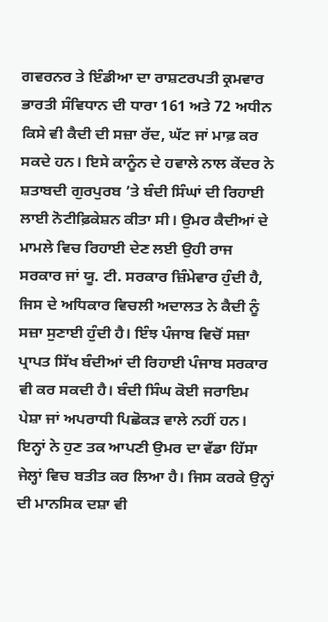ਗਵਰਨਰ ਤੇ ਇੰਡੀਆ ਦਾ ਰਾਸ਼ਟਰਪਤੀ ਕ੍ਰਮਵਾਰ ਭਾਰਤੀ ਸੰਵਿਧਾਨ ਦੀ ਧਾਰਾ 161 ਅਤੇ 72 ਅਧੀਨ ਕਿਸੇ ਵੀ ਕੈਦੀ ਦੀ ਸਜ਼ਾ ਰੱਦ, ਘੱਟ ਜਾਂ ਮਾਫ਼ ਕਰ ਸਕਦੇ ਹਨ। ਇਸੇ ਕਾਨੂੰਨ ਦੇ ਹਵਾਲੇ ਨਾਲ ਕੇਂਦਰ ਨੇ ਸ਼ਤਾਬਦੀ ਗੁਰਪੁਰਬ ’ਤੇ ਬੰਦੀ ਸਿੰਘਾਂ ਦੀ ਰਿਹਾਈ ਲਾਈ ਨੋਟੀਫ਼ਿਕੇਸ਼ਨ ਕੀਤਾ ਸੀ। ਉਮਰ ਕੈਦੀਆਂ ਦੇ ਮਾਮਲੇ ਵਿਚ ਰਿਹਾਈ ਦੇਣ ਲਈ ਉਹੀ ਰਾਜ ਸਰਕਾਰ ਜਾਂ ਯੂ. ਟੀ. ਸਰਕਾਰ ਜ਼ਿੰਮੇਵਾਰ ਹੁੰਦੀ ਹੈ, ਜਿਸ ਦੇ ਅਧਿਕਾਰ ਵਿਚਲੀ ਅਦਾਲਤ ਨੇ ਕੈਦੀ ਨੂੰ ਸਜ਼ਾ ਸੁਣਾਈ ਹੁੰਦੀ ਹੈ। ਇੰਝ ਪੰਜਾਬ ਵਿਚੋਂ ਸਜ਼ਾ ਪ੍ਰਾਪਤ ਸਿੱਖ ਬੰਦੀਆਂ ਦੀ ਰਿਹਾਈ ਪੰਜਾਬ ਸਰਕਾਰ ਵੀ ਕਰ ਸਕਦੀ ਹੈ। ਬੰਦੀ ਸਿੰਘ ਕੋਈ ਜਰਾਇਮ ਪੇਸ਼ਾ ਜਾਂ ਅਪਰਾਧੀ ਪਿਛੋਕੜ ਵਾਲੇ ਨਹੀਂ ਹਨ। ਇਨ੍ਹਾਂ ਨੇ ਹੁਣ ਤਕ ਆਪਣੀ ਉਮਰ ਦਾ ਵੱਡਾ ਹਿੱਸਾ ਜੇਲ੍ਹਾਂ ਵਿਚ ਬਤੀਤ ਕਰ ਲਿਆ ਹੈ। ਜਿਸ ਕਰਕੇ ਉਨ੍ਹਾਂ ਦੀ ਮਾਨਸਿਕ ਦਸ਼ਾ ਵੀ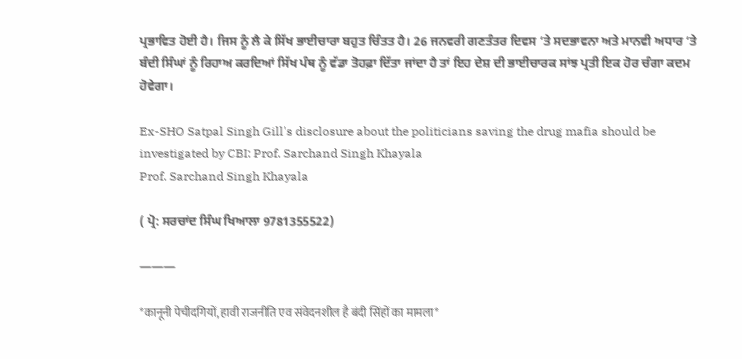ਪ੍ਰਭਾਵਿਤ ਹੋਈ ਹੈ। ਜਿਸ ਨੂੰ ਲੈ ਕੇ ਸਿੱਖ ਭਾਈਚਾਰਾ ਬਹੁਤ ਚਿੰਤਤ ਹੈ। 26 ਜਨਵਰੀ ਗਣਤੰਤਰ ਦਿਵਸ ‘ਤੇ ਸਦਭਾਵਨਾ ਅਤੇ ਮਾਨਵੀ ਅਧਾਰ ‘ਤੇ ਬੰਦੀ ਸਿੰਘਾਂ ਨੂੰ ਰਿਹਾਅ ਕਰਦਿਆਂ ਸਿੱਖ ਪੰਥ ਨੂੰ ਵੱਡਾ ਤੋਹਫ਼ਾ ਦਿੱਤਾ ਜਾਂਦਾ ਹੈ ਤਾਂ ਇਹ ਦੇਸ਼ ਦੀ ਭਾਈਚਾਰਕ ਸਾਂਝ ਪ੍ਰਤੀ ਇਕ ਹੋਰ ਚੰਗਾ ਕਦਮ ਹੋਵੇਗਾ।

Ex-SHO Satpal Singh Gill's disclosure about the politicians saving the drug mafia should be investigated by CBI: Prof. Sarchand Singh Khayala
Prof. Sarchand Singh Khayala

( ਪ੍ਰੋ: ਸਰਚਾਂਦ ਸਿੰਘ ਖਿਆਲਾ 9781355522)

———

*कानूनी पेचीदगियों, हावी राजनीति एव संवेदनशील है बंदी सिंहों का मामला*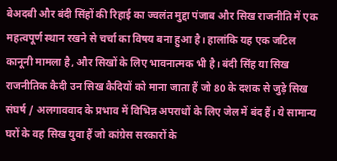बेअदबी और बंदी सिंहों की रिहाई का ज्वलंत मुद्दा पंजाब और सिख राजनीति में एक महत्वपूर्ण स्थान रखने से चर्चा का विषय बना हुआ है। हालांकि यह एक जटिल कानूनी मामला है, और सिखों के लिए भावनात्मक भी है। बंदी सिंह या सिख राजनीतिक कैदी उन सिख कैदियों को माना जाता हैं जो 80 के दशक से जुड़े सिख संघर्ष / अलगाववाद के प्रभाव में विभिन्न अपराधों के लिए जेल में बंद हैं। ये सामान्य घरों के वह सिख युवा हैं जो कांग्रेस सरकारों के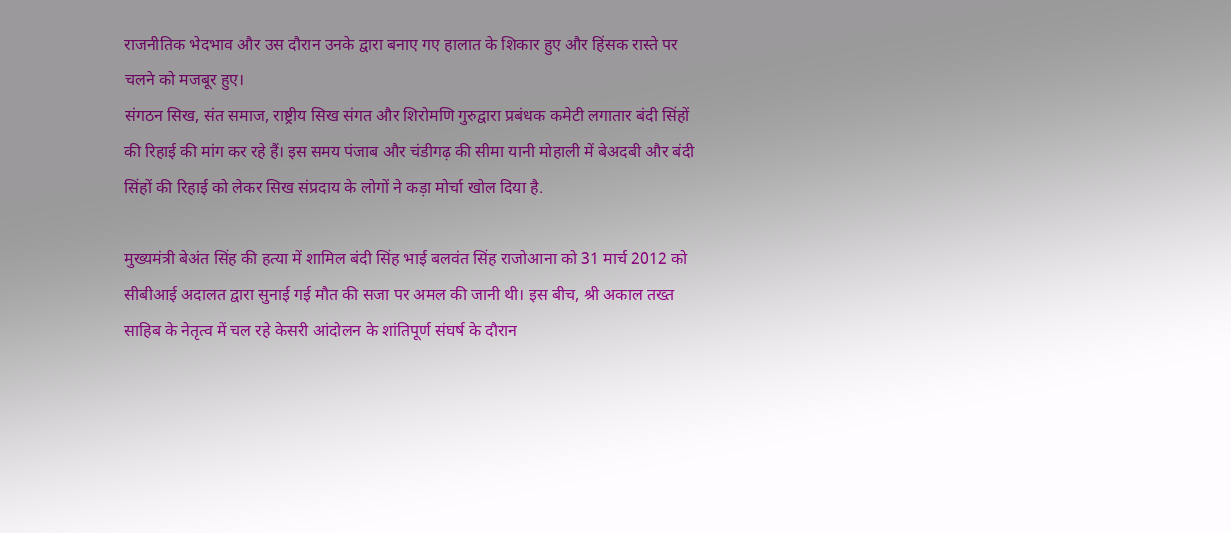राजनीतिक भेदभाव और उस दौरान उनके द्वारा बनाए गए हालात के शिकार हुए और हिंसक रास्ते पर चलने को मजबूर हुए।
संगठन सिख, संत समाज, राष्ट्रीय सिख संगत और शिरोमणि गुरुद्वारा प्रबंधक कमेटी लगातार बंदी सिंहों की रिहाई की मांग कर रहे हैं। इस समय पंजाब और चंडीगढ़ की सीमा यानी मोहाली में बेअदबी और बंदी सिंहों की रिहाई को लेकर सिख संप्रदाय के लोगों ने कड़ा मोर्चा खोल दिया है.

मुख्यमंत्री बेअंत सिंह की हत्या में शामिल बंदी सिंह भाई बलवंत सिंह राजोआना को 31 मार्च 2012 को सीबीआई अदालत द्वारा सुनाई गई मौत की सजा पर अमल की जानी थी। इस बीच, श्री अकाल तख्त साहिब के नेतृत्व में चल रहे केसरी आंदोलन के शांतिपूर्ण संघर्ष के दौरान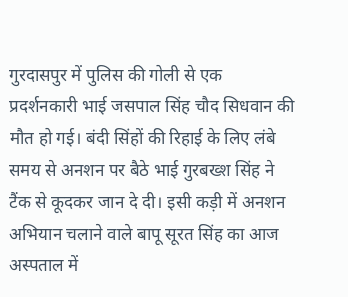गुरदासपुर में पुलिस की गोली से एक प्रदर्शनकारी भाई जसपाल सिंह चौद सिधवान की मौत हो गई। बंदी सिंहों की रिहाई के लिए लंबे समय से अनशन पर बैठे भाई गुरबख्श सिंह ने टैंक से कूदकर जान दे दी। इसी कड़ी में अनशन अभियान चलाने वाले बापू सूरत सिंह का आज अस्पताल में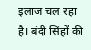इलाज चल रहा है। बंदी सिंहों की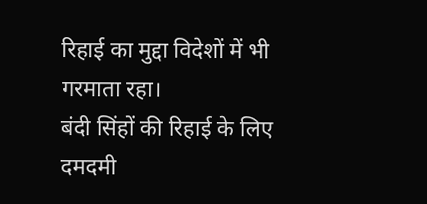रिहाई का मुद्दा विदेशों में भी गरमाता रहा।
बंदी सिंहों की रिहाई के लिए दमदमी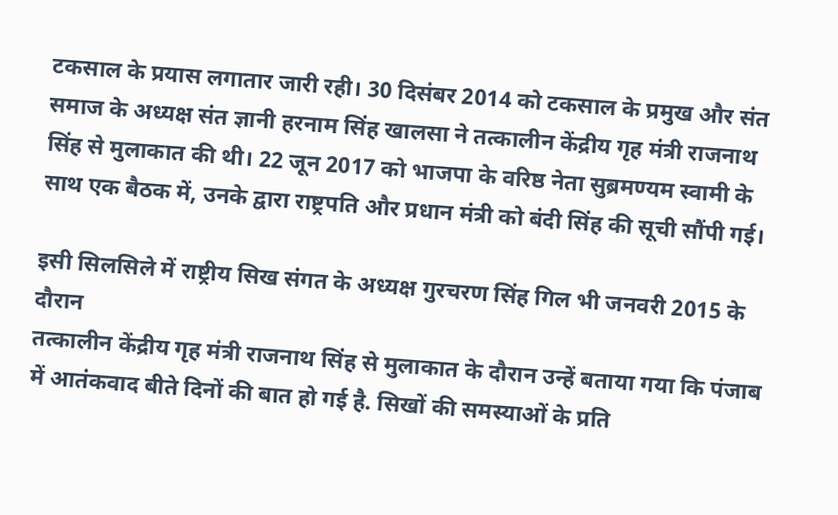टकसाल के प्रयास लगातार जारी रही। 30 दिसंबर 2014 को टकसाल के प्रमुख और संत समाज के अध्यक्ष संत ज्ञानी हरनाम सिंह खालसा ने तत्कालीन केंद्रीय गृह मंत्री राजनाथ सिंह से मुलाकात की थी। 22 जून 2017 को भाजपा के वरिष्ठ नेता सुब्रमण्यम स्वामी के साथ एक बैठक में, उनके द्वारा राष्ट्रपति और प्रधान मंत्री को बंदी सिंह की सूची सौंपी गई।

इसी सिलसिले में राष्ट्रीय सिख संगत के अध्यक्ष गुरचरण सिंह गिल भी जनवरी 2015 के दौरान
तत्कालीन केंद्रीय गृह मंत्री राजनाथ सिंह से मुलाकात के दौरान उन्हें बताया गया कि पंजाब में आतंकवाद बीते दिनों की बात हो गई है. सिखों की समस्याओं के प्रति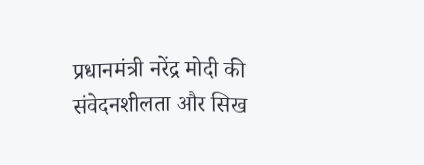प्रधानमंत्री नरेंद्र मोदी की संवेदनशीलता और सिख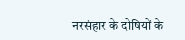नरसंहार के दोषियों के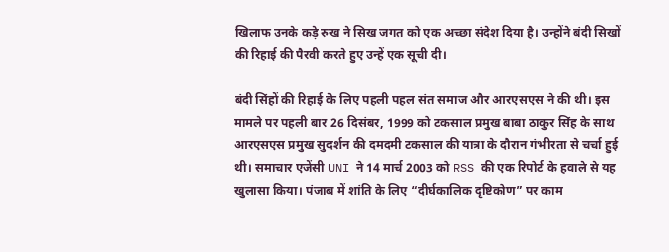खिलाफ उनके कड़े रुख ने सिख जगत को एक अच्छा संदेश दिया है। उन्होंने बंदी सिखों की रिहाई की पैरवी करते हुए उन्हें एक सूची दी।

बंदी सिंहों की रिहाई के लिए पहली पहल संत समाज और आरएसएस ने की थी। इस मामले पर पहली बार 26 दिसंबर, 1999 को टकसाल प्रमुख बाबा ठाकुर सिंह के साथ आरएसएस प्रमुख सुदर्शन की दमदमी टकसाल की यात्रा के दौरान गंभीरता से चर्चा हुई थी। समाचार एजेंसी UNI ने 14 मार्च 2003 को RSS की एक रिपोर्ट के हवाले से यह खुलासा किया। पंजाब में शांति के लिए “दीर्घकालिक दृष्टिकोण” पर काम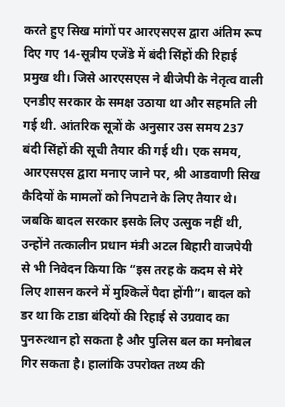करते हुए सिख मांगों पर आरएसएस द्वारा अंतिम रूप दिए गए 14-सूत्रीय एजेंडे में बंदी सिंहों की रिहाई प्रमुख थी। जिसे आरएसएस ने बीजेपी के नेतृत्व वाली एनडीए सरकार के समक्ष उठाया था और सहमति ली गई थी. आंतरिक सूत्रों के अनुसार उस समय 237 बंदी सिंहों की सूची तैयार की गई थी। एक समय, आरएसएस द्वारा मनाए जाने पर, श्री आडवाणी सिख कैदियों के मामलों को निपटाने के लिए तैयार थे। जबकि बादल सरकार इसके लिए उत्सुक नहीं थी, उन्होंने तत्कालीन प्रधान मंत्री अटल बिहारी वाजपेयी से भी निवेदन किया कि “इस तरह के कदम से मेरे लिए शासन करने में मुश्किलें पैदा होंगी”। बादल को डर था कि टाडा बंदियों की रिहाई से उग्रवाद का पुनरुत्थान हो सकता है और पुलिस बल का मनोबल गिर सकता है। हालांकि उपरोक्त तथ्य की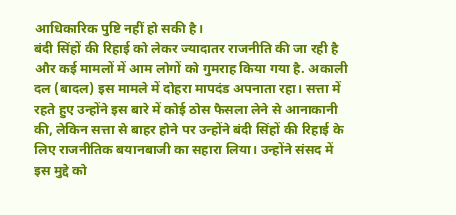आधिकारिक पुष्टि नहीं हो सकी है।
बंदी सिंहों की रिहाई को लेकर ज्यादातर राजनीति की जा रही है और कई मामलों में आम लोगों को गुमराह किया गया है. अकाली दल (बादल) इस मामले में दोहरा मापदंड अपनाता रहा। सत्ता में रहते हुए उन्होंने इस बारे में कोई ठोस फैसला लेने से आनाकानी की, लेकिन सत्ता से बाहर होने पर उन्होंने बंदी सिंहों की रिहाई के लिए राजनीतिक बयानबाजी का सहारा लिया। उन्होंने संसद में इस मुद्दे को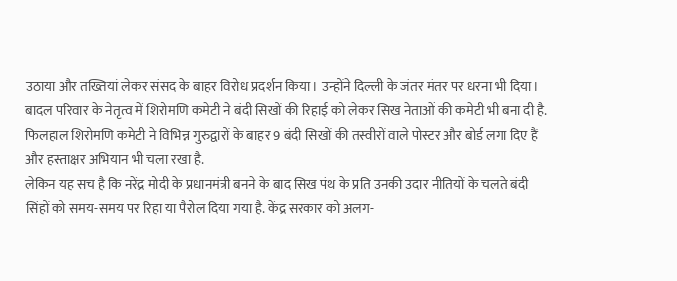उठाया और तख्तियां लेकर संसद के बाहर विरोध प्रदर्शन किया। उन्होंने दिल्ली के जंतर मंतर पर धरना भी दिया।
बादल परिवार के नेतृत्व में शिरोमणि कमेटी ने बंदी सिखों की रिहाई को लेकर सिख नेताओं की कमेटी भी बना दी है. फिलहाल शिरोमणि कमेटी ने विभिन्न गुरुद्वारों के बाहर 9 बंदी सिखों की तस्वीरों वाले पोस्टर और बोर्ड लगा दिए हैं और हस्ताक्षर अभियान भी चला रखा है.
लेकिन यह सच है कि नरेंद्र मोदी के प्रधानमंत्री बनने के बाद सिख पंथ के प्रति उनकी उदार नीतियों के चलते बंदी सिंहों को समय-समय पर रिहा या पैरोल दिया गया है. केंद्र सरकार को अलग-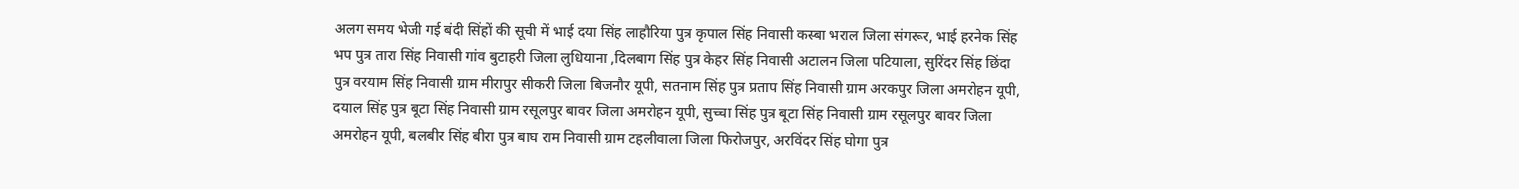अलग समय भेजी गई बंदी सिंहों की सूची में भाई दया सिंह लाहौरिया पुत्र कृपाल सिंह निवासी कस्बा भराल जिला संगरूर, भाई हरनेक सिंह भप पुत्र तारा सिंह निवासी गांव बुटाहरी जिला लुधियाना ,दिलबाग सिंह पुत्र केहर सिंह निवासी अटालन जिला पटियाला, सुरिंदर सिंह छिंदा पुत्र वरयाम सिंह निवासी ग्राम मीरापुर सीकरी जिला बिजनौर यूपी, सतनाम सिंह पुत्र प्रताप सिंह निवासी ग्राम अरकपुर जिला अमरोहन यूपी, दयाल सिंह पुत्र बूटा सिंह निवासी ग्राम रसूलपुर बावर जिला अमरोहन यूपी, सुच्चा सिंह पुत्र बूटा सिंह निवासी ग्राम रसूलपुर बावर जिला अमरोहन यूपी, बलबीर सिंह बीरा पुत्र बाघ राम निवासी ग्राम टहलीवाला जिला फिरोजपुर, अरविंदर सिंह घोगा पुत्र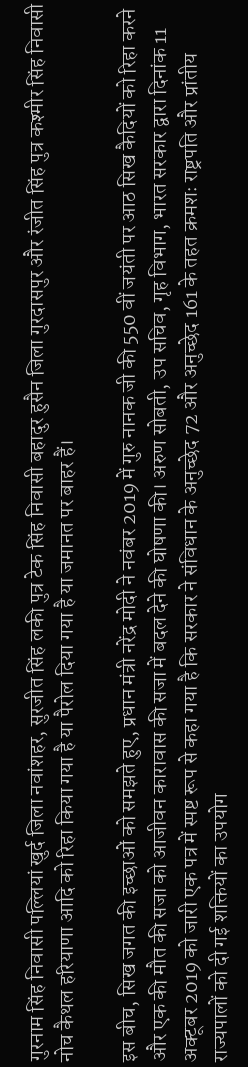गुरनाम सिंह निवासी पल्लियां खुर्द जिला नवांशहर, सुरजीत सिंह लकी पुत्र टेक सिंह निवासी बहादुर हुसैन जिला गुरदासपुर और रंजीत सिंह पुत्र कश्मीर सिंह निवासी नोच कैथल हरियाणा आदि को रिहा किया गया है या पैरोल दिया गया है या जमानत पर बाहर हैं।

इस बीच, सिख जगत की इच्छाओं को समझते हुए, प्रधान मंत्री नरेंद्र मोदी ने नवंबर 2019 में गुरु नानक जी की 550 वीं जयंती पर आठ सिख कैदियों को रिहा करने और एक की मौत की सजा को आजीवन कारावास की सजा में बदल देने की घोषणा की। अरुण सोबती, उप सचिव, गृह विभाग, भारत सरकार द्वारा दिनांक 11 अक्टूबर 2019 को जारी एक पत्र में स्पष्ट रूप से कहा गया है कि सरकार ने संविधान के अनुच्छेद 72 और अनुच्छेद 161 के तहत क्रमशः राष्ट्रपति और प्रांतीय राज्यपालों को दी गई शक्तियों का उपयोग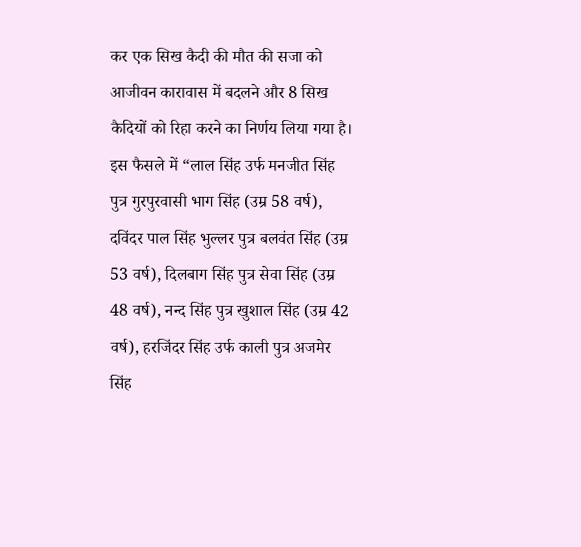कर एक सिख कैदी की मौत की सजा को आजीवन कारावास में बदलने और 8 सिख कैदियों को रिहा करने का निर्णय लिया गया है। इस फैसले में “लाल सिंह उर्फ मनजीत सिंह पुत्र गुरपुरवासी भाग सिंह (उम्र 58 वर्ष), दविंदर पाल सिंह भुल्लर पुत्र बलवंत सिंह (उम्र 53 वर्ष), दिलबाग सिंह पुत्र सेवा सिंह (उम्र 48 वर्ष), नन्द सिंह पुत्र खुशाल सिंह (उम्र 42 वर्ष), हरजिंदर सिंह उर्फ काली पुत्र अजमेर सिंह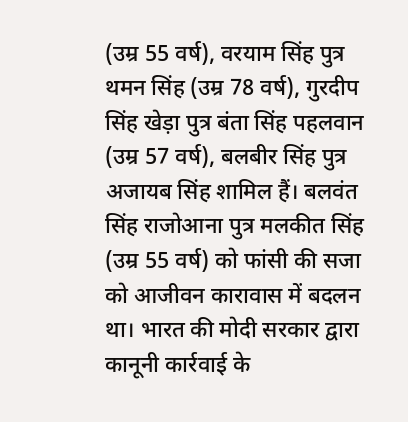(उम्र 55 वर्ष), वरयाम सिंह पुत्र थमन सिंह (उम्र 78 वर्ष), गुरदीप सिंह खेड़ा पुत्र बंता सिंह पहलवान (उम्र 57 वर्ष), बलबीर सिंह पुत्र अजायब सिंह शामिल हैं। बलवंत सिंह राजोआना पुत्र मलकीत सिंह (उम्र 55 वर्ष) को फांसी की सजा को आजीवन कारावास में बदलन था। भारत की मोदी सरकार द्वारा कानूनी कार्रवाई के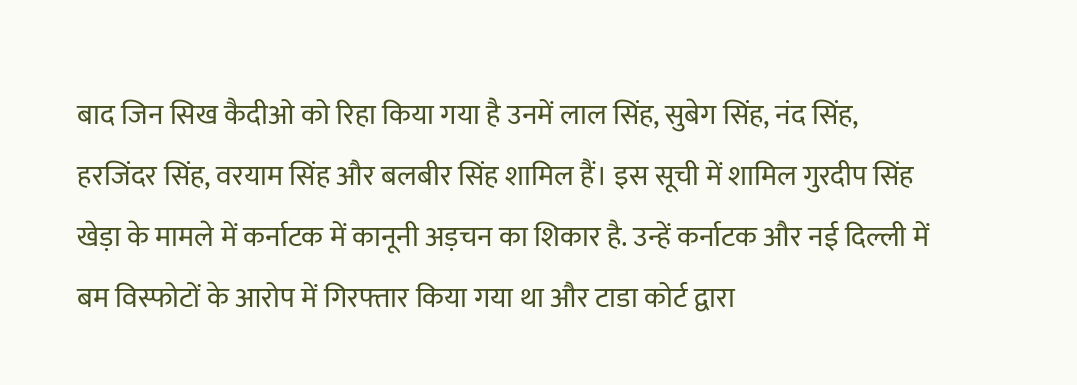बाद जिन सिख कैदीओ को रिहा किया गया है उनमें लाल सिंह, सुबेग सिंह, नंद सिंह, हरजिंदर सिंह, वरयाम सिंह और बलबीर सिंह शामिल हैं। इस सूची में शामिल गुरदीप सिंह खेड़ा के मामले में कर्नाटक में कानूनी अड़चन का शिकार है. उन्हें कर्नाटक और नई दिल्ली में बम विस्फोटों के आरोप में गिरफ्तार किया गया था और टाडा कोर्ट द्वारा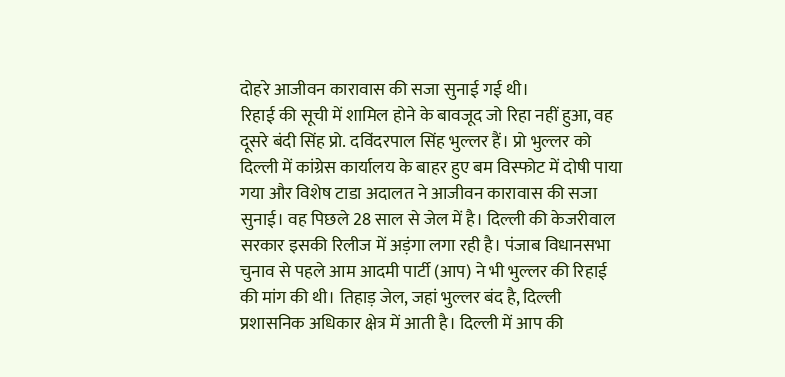दोहरे आजीवन कारावास की सजा सुनाई गई थी।
रिहाई की सूची में शामिल होने के बावजूद जो रिहा नहीं हुआ, वह दूसरे बंदी सिंह प्रो. दविंदरपाल सिंह भुल्लर हैं। प्रो भुल्लर को दिल्ली में कांग्रेस कार्यालय के बाहर हुए बम विस्फोट में दोषी पाया गया और विशेष टाडा अदालत ने आजीवन कारावास की सजा सुनाई। वह पिछले 28 साल से जेल में है। दिल्ली की केजरीवाल सरकार इसकी रिलीज में अड़ंगा लगा रही है। पंजाब विधानसभा चुनाव से पहले आम आदमी पार्टी (आप) ने भी भुल्लर की रिहाई की मांग की थी। तिहाड़ जेल, जहां भुल्लर बंद है, दिल्ली प्रशासनिक अधिकार क्षेत्र में आती है। दिल्ली में आप की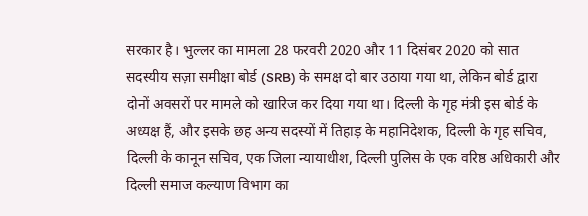सरकार है। भुल्लर का मामला 28 फरवरी 2020 और 11 दिसंबर 2020 को सात सदस्यीय सज़ा समीक्षा बोर्ड (SRB) के समक्ष दो बार उठाया गया था, लेकिन बोर्ड द्वारा दोनों अवसरों पर मामले को खारिज कर दिया गया था। दिल्ली के गृह मंत्री इस बोर्ड के अध्यक्ष हैं, और इसके छह अन्य सदस्यों में तिहाड़ के महानिदेशक, दिल्ली के गृह सचिव, दिल्ली के कानून सचिव, एक जिला न्यायाधीश, दिल्ली पुलिस के एक वरिष्ठ अधिकारी और दिल्ली समाज कल्याण विभाग का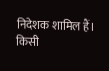निदेशक शामिल हैं। किसी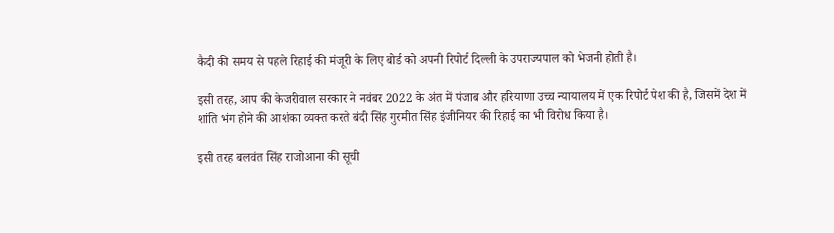कैदी की समय से पहले रिहाई की मंजूरी के लिए बोर्ड को अपनी रिपोर्ट दिल्ली के उपराज्यपाल को भेजनी होती है।

इसी तरह, आप की केजरीवाल सरकार ने नवंबर 2022 के अंत में पंजाब और हरियाणा उच्च न्यायालय में एक रिपोर्ट पेश की है, जिसमें देश में शांति भंग होने की आशंका व्यक्त करते बंदी सिंह गुरमीत सिंह इंजीनियर की रिहाई का भी विरोध किया है।

इसी तरह बलवंत सिंह राजोआना की सूची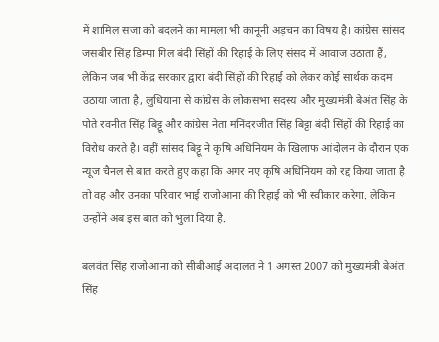में शामिल सजा को बदलने का मामला भी कानूनी अड़चन का विषय है। कांग्रेस सांसद जसबीर सिंह डिम्पा गिल बंदी सिंहों की रिहाई के लिए संसद में आवाज उठाता हैं, लेकिन जब भी केंद्र सरकार द्वारा बंदी सिंहों की रिहाई को लेकर कोई सार्थक कदम उठाया जाता है, लुधियाना से कांग्रेस के लोकसभा सदस्य और मुख्यमंत्री बेअंत सिंह के पोते रवनीत सिंह बिट्टू और कांग्रेस नेता मनिंदरजीत सिंह बिट्टा बंदी सिंहों की रिहाई का विरोध करते है। वहीं सांसद बिट्टू ने कृषि अधिनियम के खिलाफ आंदोलन के दौरान एक न्यूज चैनल से बात करते हुए कहा कि अगर नए कृषि अधिनियम को रद्द किया जाता है तो वह और उनका परिवार भाई राजोआना की रिहाई को भी स्वीकार करेगा. लेकिन उन्होंने अब इस बात को भुला दिया है.

बलवंत सिंह राजोआना को सीबीआई अदालत ने 1 अगस्त 2007 को मुख्यमंत्री बेअंत सिंह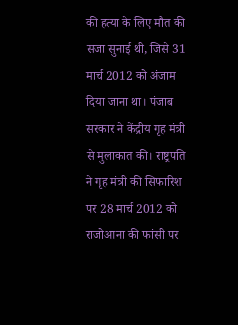की हत्या के लिए मौत की सजा सुनाई थी, जिसे 31 मार्च 2012 को अंजाम दिया जाना था। पंजाब सरकार ने केंद्रीय गृह मंत्री से मुलाकात की। राष्ट्रपति ने गृह मंत्री की सिफारिश पर 28 मार्च 2012 को राजोआना की फांसी पर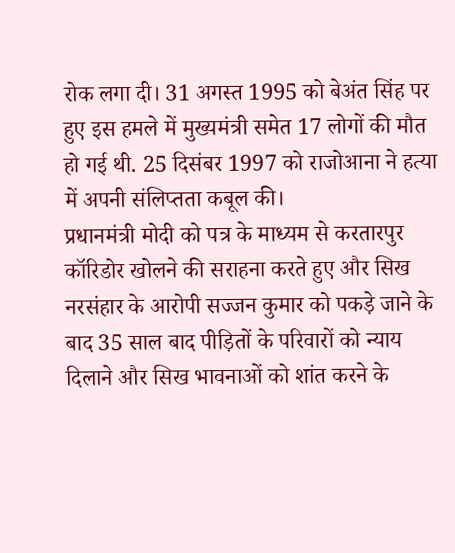रोक लगा दी। 31 अगस्त 1995 को बेअंत सिंह पर हुए इस हमले में मुख्यमंत्री समेत 17 लोगों की मौत हो गई थी. 25 दिसंबर 1997 को राजोआना ने हत्या में अपनी संलिप्तता कबूल की।
प्रधानमंत्री मोदी को पत्र के माध्यम से करतारपुर कॉरिडोर खोलने की सराहना करते हुए और सिख नरसंहार के आरोपी सज्जन कुमार को पकड़े जाने के बाद 35 साल बाद पीड़ितों के परिवारों को न्याय दिलाने और सिख भावनाओं को शांत करने के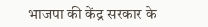भाजपा की केंद्र सरकार के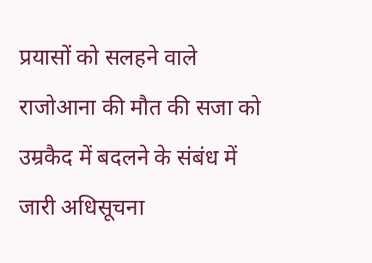प्रयासों को सलहने वाले राजोआना की मौत की सजा को उम्रकैद में बदलने के संबंध में जारी अधिसूचना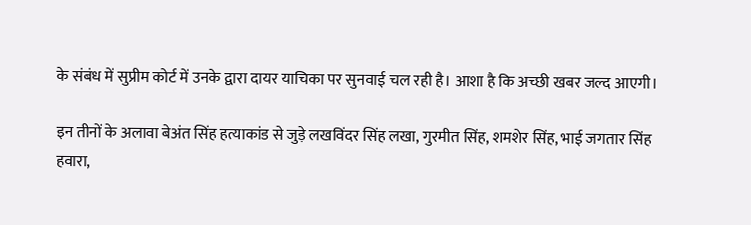के संबंध में सुप्रीम कोर्ट में उनके द्वारा दायर याचिका पर सुनवाई चल रही है। आशा है कि अच्छी खबर जल्द आएगी।

इन तीनों के अलावा बेअंत सिंह हत्याकांड से जुड़े लखविंदर सिंह लखा, गुरमीत सिंह, शमशेर सिंह, भाई जगतार सिंह हवारा,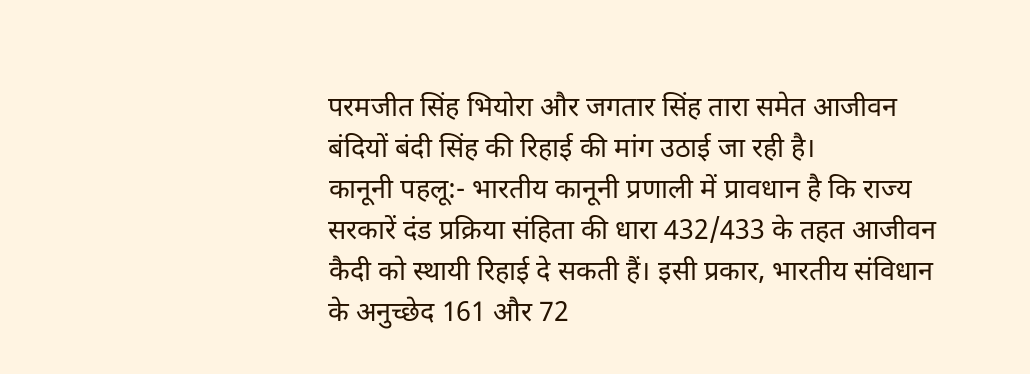परमजीत सिंह भियोरा और जगतार सिंह तारा समेत आजीवन बंदियों बंदी सिंह की रिहाई की मांग उठाई जा रही है।
कानूनी पहलू:- भारतीय कानूनी प्रणाली में प्रावधान है कि राज्य सरकारें दंड प्रक्रिया संहिता की धारा 432/433 के तहत आजीवन कैदी को स्थायी रिहाई दे सकती हैं। इसी प्रकार, भारतीय संविधान के अनुच्छेद 161 और 72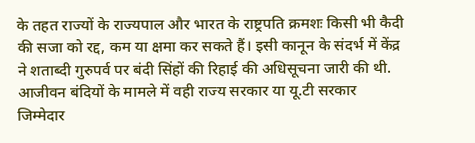के तहत राज्यों के राज्यपाल और भारत के राष्ट्रपति क्रमशः किसी भी कैदी की सजा को रद्द, कम या क्षमा कर सकते हैं। इसी कानून के संदर्भ में केंद्र ने शताब्दी गुरुपर्व पर बंदी सिंहों की रिहाई की अधिसूचना जारी की थी. आजीवन बंदियों के मामले में वही राज्य सरकार या यू.टी सरकार जिम्मेदार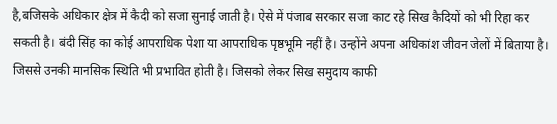है,बजिसके अधिकार क्षेत्र में कैदी को सजा सुनाई जाती है। ऐसे में पंजाब सरकार सजा काट रहे सिख कैदियों को भी रिहा कर सकती है। बंदी सिंह का कोई आपराधिक पेशा या आपराधिक पृष्ठभूमि नहीं है। उन्होंने अपना अधिकांश जीवन जेलों में बिताया है। जिससे उनकी मानसिक स्थिति भी प्रभावित होती है। जिसको लेकर सिख समुदाय काफी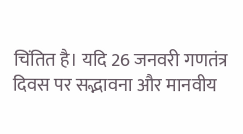चिंतित है। यदि 26 जनवरी गणतंत्र दिवस पर सद्भावना और मानवीय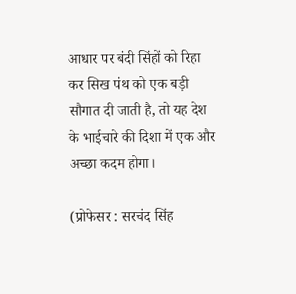आधार पर बंदी सिंहों को रिहा कर सिख पंथ को एक बड़ी सौगात दी जाती है, तो यह देश के भाईचारे की दिशा में एक और अच्छा कदम होगा।

(प्रोफेसर : सरचंद सिंह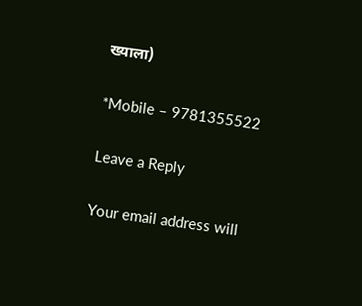ख्याला)

*Mobile – 9781355522

Leave a Reply

Your email address will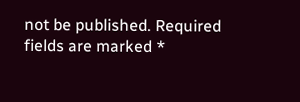not be published. Required fields are marked *